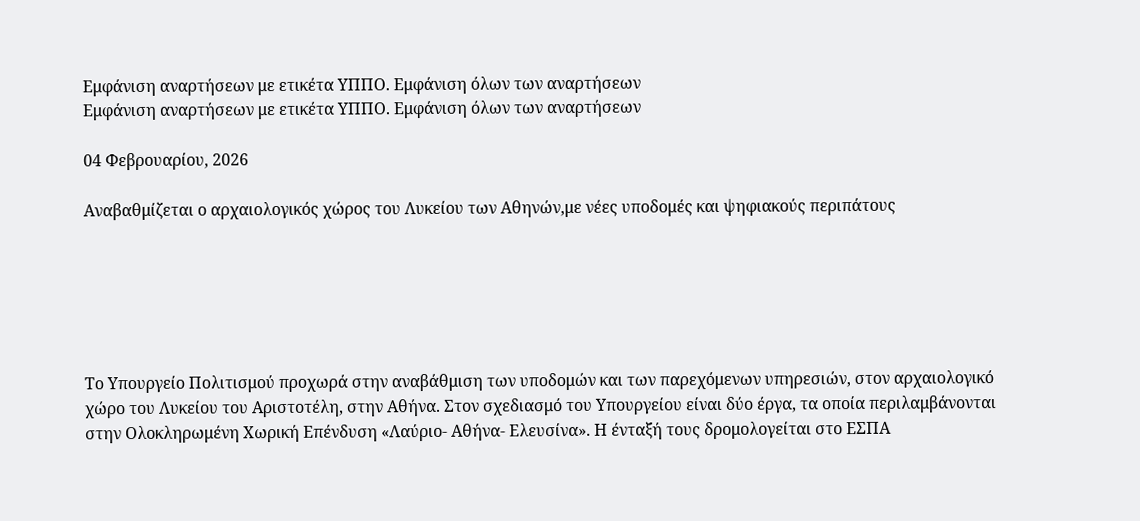Εμφάνιση αναρτήσεων με ετικέτα ΥΠΠΟ. Εμφάνιση όλων των αναρτήσεων
Εμφάνιση αναρτήσεων με ετικέτα ΥΠΠΟ. Εμφάνιση όλων των αναρτήσεων

04 Φεβρουαρίου, 2026

Αναβαθμίζεται ο αρχαιολογικός χώρος του Λυκείου των Αθηνών,με νέες υποδομές και ψηφιακούς περιπάτους






Το Υπουργείο Πολιτισμού προχωρά στην αναβάθμιση των υποδομών και των παρεχόμενων υπηρεσιών, στον αρχαιολογικό χώρο του Λυκείου του Αριστοτέλη, στην Αθήνα. Στον σχεδιασμό του Υπουργείου είναι δύο έργα, τα οποία περιλαμβάνονται στην Ολοκληρωμένη Χωρική Επένδυση «Λαύριο- Αθήνα- Ελευσίνα». Η ένταξή τους δρομολογείται στο ΕΣΠΑ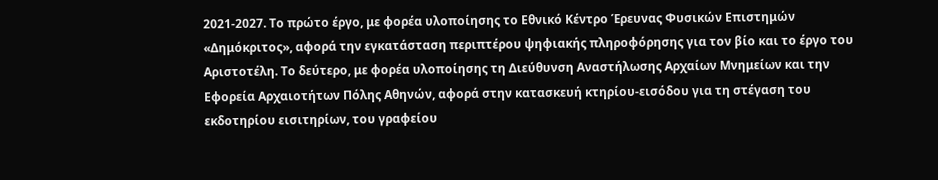2021-2027. Το πρώτο έργο, με φορέα υλοποίησης το Εθνικό Κέντρο Έρευνας Φυσικών Επιστημών «Δημόκριτος», αφορά την εγκατάσταση περιπτέρου ψηφιακής πληροφόρησης για τον βίο και το έργο του Αριστοτέλη. Το δεύτερο, με φορέα υλοποίησης τη Διεύθυνση Αναστήλωσης Αρχαίων Μνημείων και την Εφορεία Αρχαιοτήτων Πόλης Αθηνών, αφορά στην κατασκευή κτηρίου-εισόδου για τη στέγαση του εκδοτηρίου εισιτηρίων, του γραφείου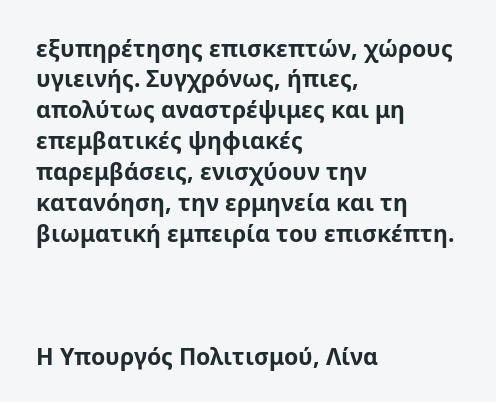εξυπηρέτησης επισκεπτών, χώρους υγιεινής. Συγχρόνως, ήπιες, απολύτως αναστρέψιμες και μη επεμβατικές ψηφιακές παρεμβάσεις, ενισχύουν την κατανόηση, την ερμηνεία και τη βιωματική εμπειρία του επισκέπτη.



Η Υπουργός Πολιτισμού, Λίνα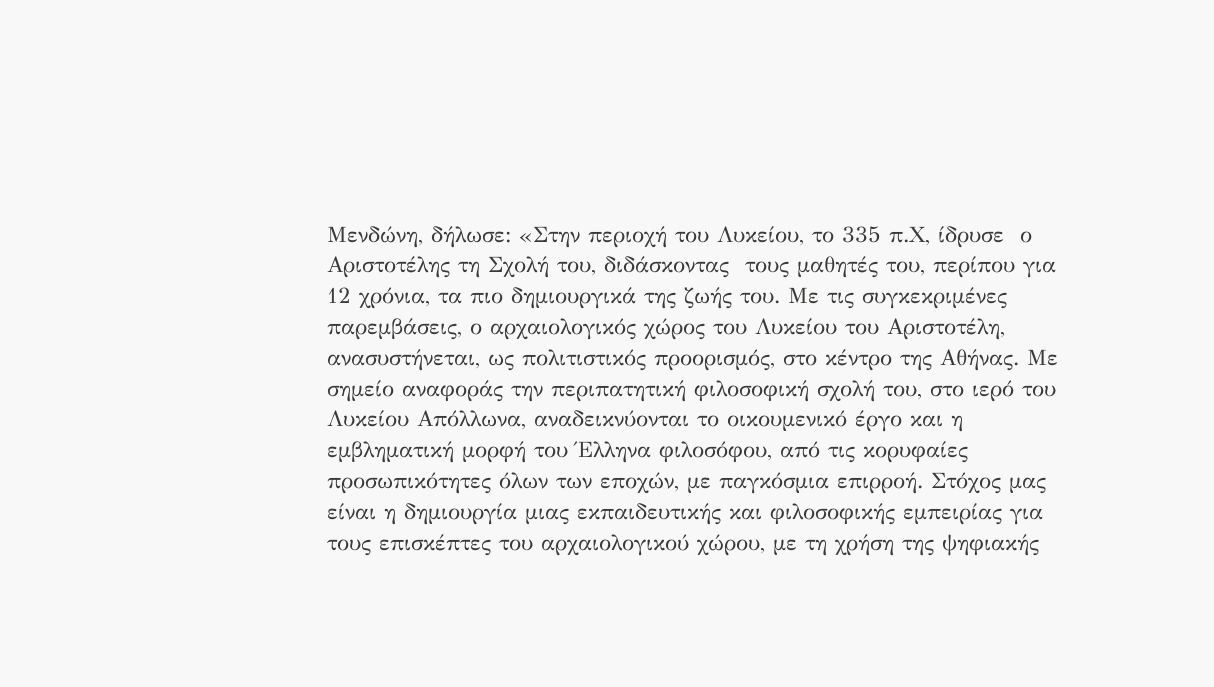Μενδώνη, δήλωσε: «Στην περιοχή του Λυκείου, το 335 π.Χ, ίδρυσε  ο Αριστοτέλης τη Σχολή του, διδάσκοντας  τους μαθητές του, περίπου για 12 χρόνια, τα πιο δημιουργικά της ζωής του. Με τις συγκεκριμένες παρεμβάσεις, ο αρχαιολογικός χώρος του Λυκείου του Αριστοτέλη, ανασυστήνεται, ως πολιτιστικός προορισμός, στο κέντρο της Αθήνας. Με σημείο αναφοράς την περιπατητική φιλοσοφική σχολή του, στο ιερό του Λυκείου Απόλλωνα, αναδεικνύονται το οικουμενικό έργο και η εμβληματική μορφή του Έλληνα φιλοσόφου, από τις κορυφαίες προσωπικότητες όλων των εποχών, με παγκόσμια επιρροή. Στόχος μας είναι η δημιουργία μιας εκπαιδευτικής και φιλοσοφικής εμπειρίας για τους επισκέπτες του αρχαιολογικού χώρου, με τη χρήση της ψηφιακής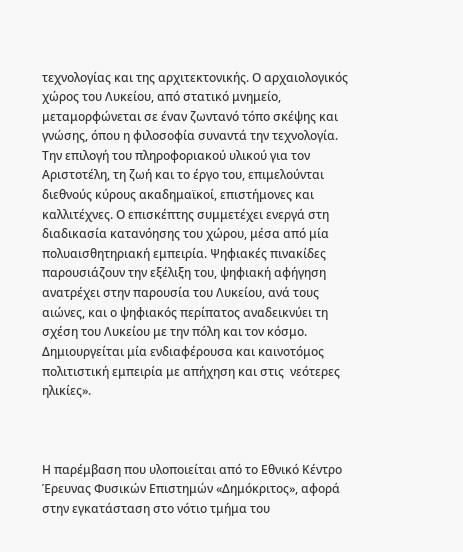τεχνολογίας και της αρχιτεκτονικής. Ο αρχαιολογικός χώρος του Λυκείου, από στατικό μνημείο, μεταμορφώνεται σε έναν ζωντανό τόπο σκέψης και γνώσης, όπου η φιλοσοφία συναντά την τεχνολογία. Την επιλογή του πληροφοριακού υλικού για τον Αριστοτέλη, τη ζωή και το έργο του, επιμελούνται διεθνούς κύρους ακαδημαϊκοί, επιστήμονες και καλλιτέχνες. Ο επισκέπτης συμμετέχει ενεργά στη διαδικασία κατανόησης του χώρου, μέσα από μία πολυαισθητηριακή εμπειρία. Ψηφιακές πινακίδες παρουσιάζουν την εξέλιξη του, ψηφιακή αφήγηση ανατρέχει στην παρουσία του Λυκείου, ανά τους αιώνες, και ο ψηφιακός περίπατος αναδεικνύει τη σχέση του Λυκείου με την πόλη και τον κόσμο. Δημιουργείται μία ενδιαφέρουσα και καινοτόμος πολιτιστική εμπειρία με απήχηση και στις  νεότερες ηλικίες».



Η παρέμβαση που υλοποιείται από το Εθνικό Κέντρο Έρευνας Φυσικών Επιστημών «Δημόκριτος», αφορά στην εγκατάσταση στο νότιο τμήμα του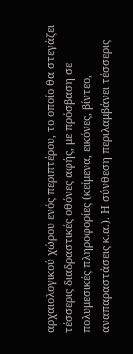αρχαιολογικού χώρου ενός περιπτέρου, το οποίο θα στεγάζει τέσσερις διαδραστικές οθόνες αφής, με πρόσβαση σε πολυμεσικές πληροφορίες (κείμενα, εικόνες, βίντεο, αναπαραστάσεις κ.α.). Η σύνθεση περιλαμβάνει τέσσερις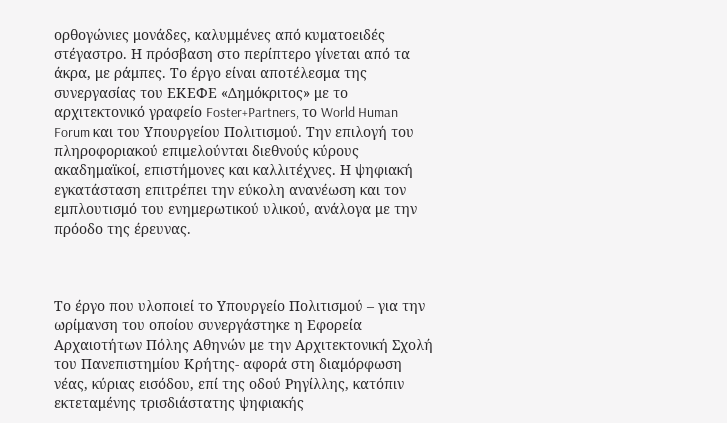ορθογώνιες μονάδες, καλυμμένες από κυματοειδές στέγαστρο. Η πρόσβαση στο περίπτερο γίνεται από τα άκρα, με ράμπες. Το έργο είναι αποτέλεσμα της συνεργασίας του ΕΚΕΦΕ «Δημόκριτος» με το αρχιτεκτονικό γραφείο Foster+Partners, το World Human Forum και του Υπουργείου Πολιτισμού. Την επιλογή του πληροφοριακού επιμελούνται διεθνούς κύρους ακαδημαϊκοί, επιστήμονες και καλλιτέχνες. Η ψηφιακή εγκατάσταση επιτρέπει την εύκολη ανανέωση και τον εμπλουτισμό του ενημερωτικού υλικού, ανάλογα με την πρόοδο της έρευνας.



Το έργο που υλοποιεί το Υπουργείο Πολιτισμού – για την ωρίμανση του οποίου συνεργάστηκε η Εφορεία Αρχαιοτήτων Πόλης Αθηνών με την Αρχιτεκτονική Σχολή του Πανεπιστημίου Κρήτης- αφορά στη διαμόρφωση νέας, κύριας εισόδου, επί της οδού Ρηγίλλης, κατόπιν  εκτεταμένης τρισδιάστατης ψηφιακής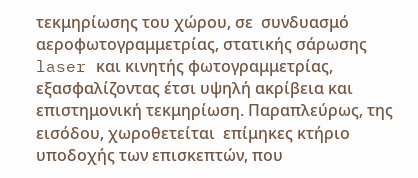τεκμηρίωσης του χώρου, σε  συνδυασμό αεροφωτογραμμετρίας, στατικής σάρωσης laser και κινητής φωτογραμμετρίας, εξασφαλίζοντας έτσι υψηλή ακρίβεια και επιστημονική τεκμηρίωση. Παραπλεύρως, της εισόδου, χωροθετείται  επίμηκες κτήριο υποδοχής των επισκεπτών, που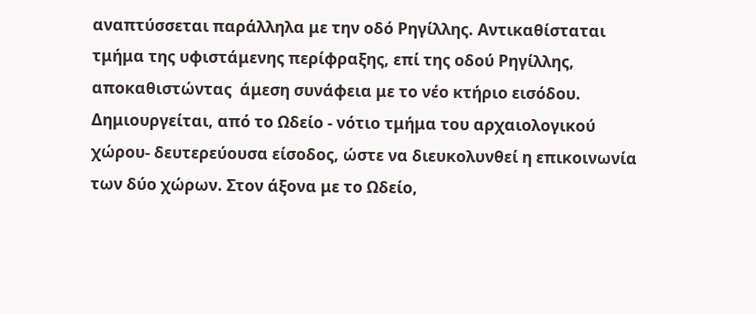αναπτύσσεται παράλληλα με την οδό Ρηγίλλης. Αντικαθίσταται τμήμα της υφιστάμενης περίφραξης, επί της οδού Ρηγίλλης, αποκαθιστώντας  άμεση συνάφεια με το νέο κτήριο εισόδου. Δημιουργείται, από το Ωδείο - νότιο τμήμα του αρχαιολογικού χώρου- δευτερεύουσα είσοδος, ώστε να διευκολυνθεί η επικοινωνία των δύο χώρων. Στον άξονα με το Ωδείο,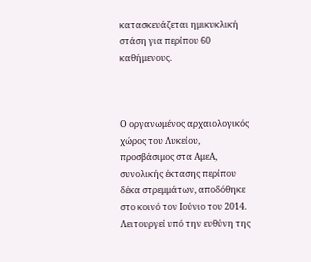κατασκευάζεται ημικυκλική στάση για περίπου 60 καθήμενους.



Ο οργανωμένος αρχαιολογικός χώρος του Λυκείου, προσβάσιμος στα ΑμεΑ, συνολικής έκτασης περίπου δέκα στρεμμάτων, αποδόθηκε στο κοινό τον Ιούνιο του 2014. Λειτουργεί υπό την ευθύνη της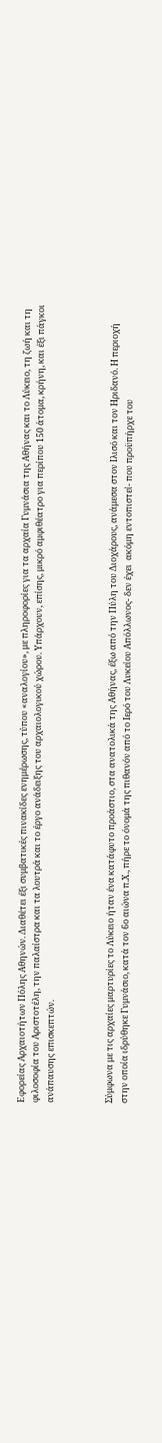Εφορείας Αρχαιοτήτων Πόλης Αθηνών. Διαθέτει έξι συμβατικές πινακίδες ενημέρωσης, τύπου «αναλογίου», με πληροφορίες για τα αρχαία Γυμνάσια της Αθήνας και το Λύκειο, τη ζωή και τη φιλοσοφία του Αριστοτέλη, την παλαίστρα και τα λουτρά και το έργο ανάδειξης του αρχαιολογικού χώρου. Υπάρχουν, επίσης, μικρό αμφιθέατρο για περίπου 150 άτομα, κρήνη, και έξι πάγκοι ανάπαυσης επισκεπτών.



Σύμφωνα με τις αρχαίες μαρτυρίες το Λύκειο ήταν ένα κατάφυτο προάστιο, στα ανατολικά της Αθήνας, έξω από την Πύλη του Διοχάρους, ανάμεσα στον Ιλισό και τον Ηριδανό. Η περιοχή στην οποία ιδρύθηκε Γυμνάσιο, κατά τον 6ο αιώνα π.Χ., πήρε το όνομά της πιθανόν από το Ιερό του Λυκείου Απόλλωνος- δεν έχει  ακόμη εντοπιστεί- που προϋπήρχε του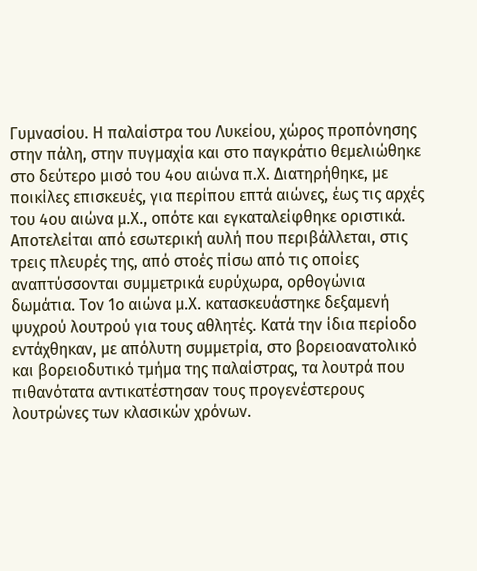Γυμνασίου. Η παλαίστρα του Λυκείου, χώρος προπόνησης στην πάλη, στην πυγμαχία και στο παγκράτιο θεμελιώθηκε στο δεύτερο μισό του 4ου αιώνα π.Χ. Διατηρήθηκε, με  ποικίλες επισκευές, για περίπου επτά αιώνες, έως τις αρχές του 4ου αιώνα μ.Χ., οπότε και εγκαταλείφθηκε οριστικά. Αποτελείται από εσωτερική αυλή που περιβάλλεται, στις τρεις πλευρές της, από στοές πίσω από τις οποίες αναπτύσσονται συμμετρικά ευρύχωρα, ορθογώνια δωμάτια. Τον 1ο αιώνα μ.Χ. κατασκευάστηκε δεξαμενή ψυχρού λουτρού για τους αθλητές. Κατά την ίδια περίοδο εντάχθηκαν, με απόλυτη συμμετρία, στο βορειοανατολικό και βορειοδυτικό τμήμα της παλαίστρας, τα λουτρά που πιθανότατα αντικατέστησαν τους προγενέστερους λουτρώνες των κλασικών χρόνων.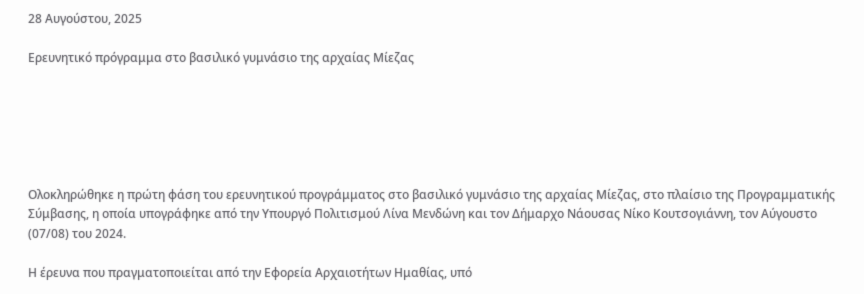28 Αυγούστου, 2025

Ερευνητικό πρόγραμμα στο βασιλικό γυμνάσιο της αρχαίας Μίεζας






Ολοκληρώθηκε η πρώτη φάση του ερευνητικού προγράμματος στο βασιλικό γυμνάσιο της αρχαίας Μίεζας, στο πλαίσιο της Προγραμματικής Σύμβασης, η οποία υπογράφηκε από την Υπουργό Πολιτισμού Λίνα Μενδώνη και τον Δήμαρχο Νάουσας Νίκο Κουτσογιάννη, τον Αύγουστο (07/08) του 2024.

Η έρευνα που πραγματοποιείται από την Εφορεία Αρχαιοτήτων Ημαθίας, υπό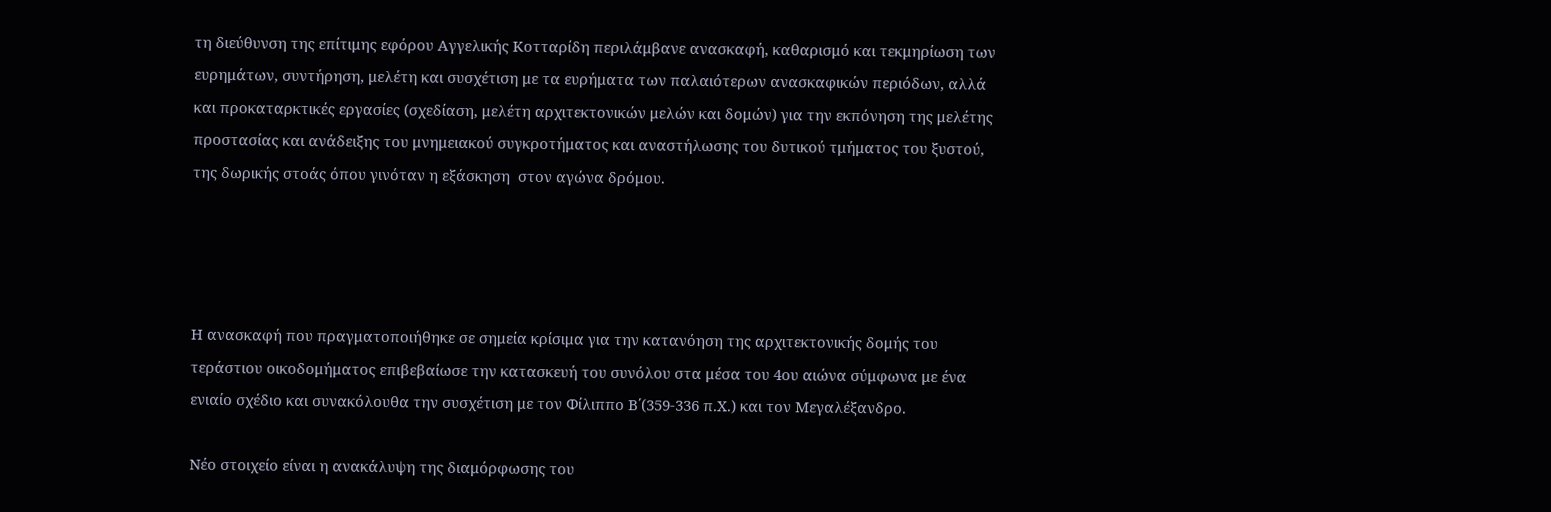τη διεύθυνση της επίτιμης εφόρου Αγγελικής Κοτταρίδη περιλάμβανε ανασκαφή, καθαρισμό και τεκμηρίωση των ευρημάτων, συντήρηση, μελέτη και συσχέτιση με τα ευρήματα των παλαιότερων ανασκαφικών περιόδων, αλλά και προκαταρκτικές εργασίες (σχεδίαση, μελέτη αρχιτεκτονικών μελών και δομών) για την εκπόνηση της μελέτης προστασίας και ανάδειξης του μνημειακού συγκροτήματος και αναστήλωσης του δυτικού τμήματος του ξυστού, της δωρικής στοάς όπου γινόταν η εξάσκηση  στον αγώνα δρόμου.




Η ανασκαφή που πραγματοποιήθηκε σε σημεία κρίσιμα για την κατανόηση της αρχιτεκτονικής δομής του τεράστιου οικοδομήματος επιβεβαίωσε την κατασκευή του συνόλου στα μέσα του 4ου αιώνα σύμφωνα με ένα ενιαίο σχέδιο και συνακόλουθα την συσχέτιση με τον Φίλιππο Β΄(359-336 π.Χ.) και τον Μεγαλέξανδρο.

Νέο στοιχείο είναι η ανακάλυψη της διαμόρφωσης του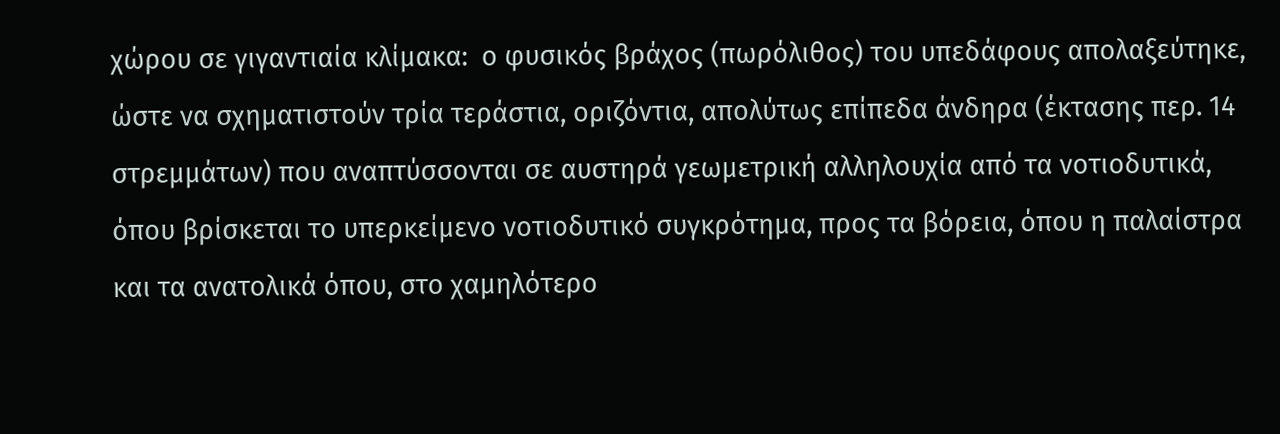χώρου σε γιγαντιαία κλίμακα:  ο φυσικός βράχος (πωρόλιθος) του υπεδάφους απολαξεύτηκε, ώστε να σχηματιστούν τρία τεράστια, οριζόντια, απολύτως επίπεδα άνδηρα (έκτασης περ. 14 στρεμμάτων) που αναπτύσσονται σε αυστηρά γεωμετρική αλληλουχία από τα νοτιοδυτικά, όπου βρίσκεται το υπερκείμενο νοτιοδυτικό συγκρότημα, προς τα βόρεια, όπου η παλαίστρα και τα ανατολικά όπου, στο χαμηλότερο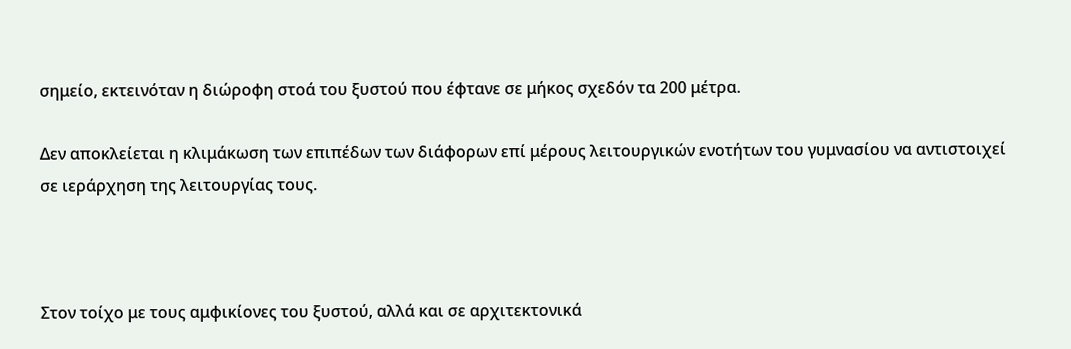σημείο, εκτεινόταν η διώροφη στοά του ξυστού που έφτανε σε μήκος σχεδόν τα 200 μέτρα.

Δεν αποκλείεται η κλιμάκωση των επιπέδων των διάφορων επί μέρους λειτουργικών ενοτήτων του γυμνασίου να αντιστοιχεί σε ιεράρχηση της λειτουργίας τους.



Στον τοίχο με τους αμφικίονες του ξυστού, αλλά και σε αρχιτεκτονικά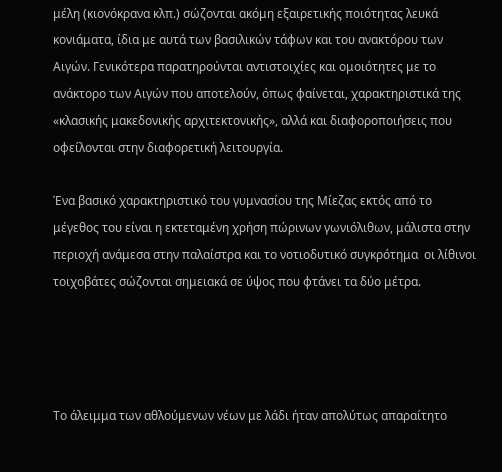μέλη (κιονόκρανα κλπ.) σώζονται ακόμη εξαιρετικής ποιότητας λευκά κονιάματα, ίδια με αυτά των βασιλικών τάφων και του ανακτόρου των Αιγών. Γενικότερα παρατηρούνται αντιστοιχίες και ομοιότητες με το ανάκτορο των Αιγών που αποτελούν, όπως φαίνεται, χαρακτηριστικά της «κλασικής μακεδονικής αρχιτεκτονικής», αλλά και διαφοροποιήσεις που οφείλονται στην διαφορετική λειτουργία.

Ένα βασικό χαρακτηριστικό του γυμνασίου της Μίεζας εκτός από το μέγεθος του είναι η εκτεταμένη χρήση πώρινων γωνιόλιθων, μάλιστα στην περιοχή ανάμεσα στην παλαίστρα και το νοτιοδυτικό συγκρότημα  οι λίθινοι τοιχοβάτες σώζονται σημειακά σε ύψος που φτάνει τα δύο μέτρα.




Το άλειμμα των αθλούμενων νέων με λάδι ήταν απολύτως απαραίτητο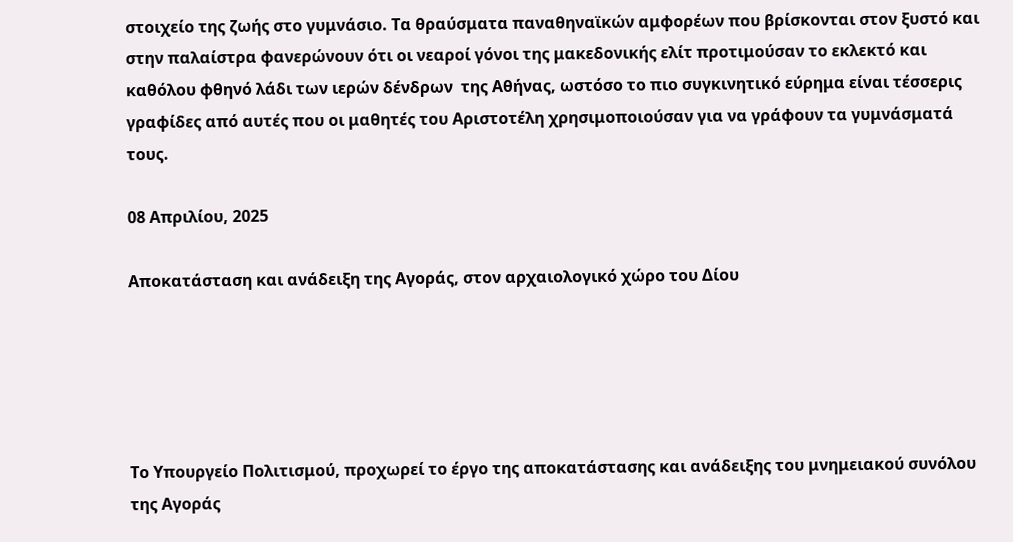στοιχείο της ζωής στο γυμνάσιο. Τα θραύσματα παναθηναϊκών αμφορέων που βρίσκονται στον ξυστό και στην παλαίστρα φανερώνουν ότι οι νεαροί γόνοι της μακεδονικής ελίτ προτιμούσαν το εκλεκτό και καθόλου φθηνό λάδι των ιερών δένδρων  της Αθήνας, ωστόσο το πιο συγκινητικό εύρημα είναι τέσσερις γραφίδες από αυτές που οι μαθητές του Αριστοτέλη χρησιμοποιούσαν για να γράφουν τα γυμνάσματά τους.

08 Απριλίου, 2025

Αποκατάσταση και ανάδειξη της Αγοράς, στον αρχαιολογικό χώρο του Δίου





Το Υπουργείο Πολιτισμού, προχωρεί το έργο της αποκατάστασης και ανάδειξης του μνημειακού συνόλου της Αγοράς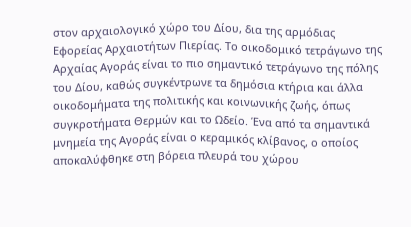στον αρχαιολογικό χώρο του Δίου, δια της αρμόδιας Εφορείας Αρχαιοτήτων Πιερίας. Το οικοδομικό τετράγωνο της Αρχαίας Αγοράς είναι το πιο σημαντικό τετράγωνο της πόλης του Δίου, καθώς συγκέντρωνε τα δημόσια κτήρια και άλλα οικοδομήματα της πολιτικής και κοινωνικής ζωής, όπως συγκροτήματα Θερμών και το Ωδείο. Ένα από τα σημαντικά μνημεία της Αγοράς είναι ο κεραμικός κλίβανος, ο οποίος αποκαλύφθηκε στη βόρεια πλευρά του χώρου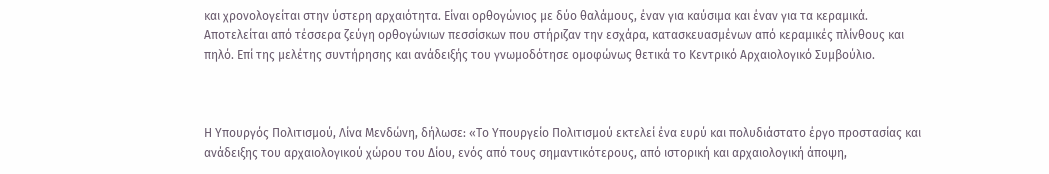και χρονολογείται στην ύστερη αρχαιότητα. Είναι ορθογώνιος με δύο θαλάμους, έναν για καύσιμα και έναν για τα κεραμικά. Αποτελείται από τέσσερα ζεύγη ορθογώνιων πεσσίσκων που στήριζαν την εσχάρα, κατασκευασμένων από κεραμικές πλίνθους και πηλό. Επί της μελέτης συντήρησης και ανάδειξής του γνωμοδότησε ομοφώνως θετικά το Κεντρικό Αρχαιολογικό Συμβούλιο.



Η Υπουργός Πολιτισμού, Λίνα Μενδώνη, δήλωσε: «Το Υπουργείο Πολιτισμού εκτελεί ένα ευρύ και πολυδιάστατο έργο προστασίας και ανάδειξης του αρχαιολογικού χώρου του Δίου, ενός από τους σημαντικότερους, από ιστορική και αρχαιολογική άποψη,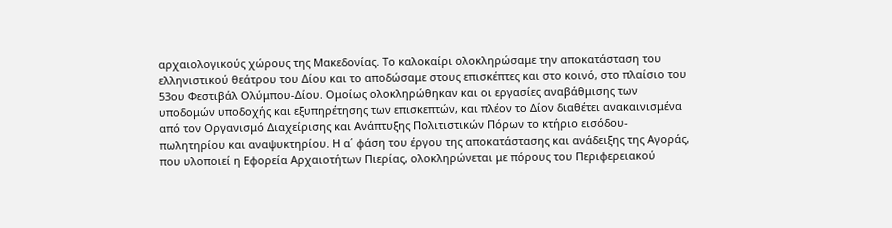αρχαιολογικούς χώρους της Μακεδονίας. Το καλοκαίρι ολοκληρώσαμε την αποκατάσταση του ελληνιστικού θεάτρου του Δίου και το αποδώσαμε στους επισκέπτες και στο κοινό, στο πλαίσιο του 53ου Φεστιβάλ Ολύμπου-Δίου. Ομοίως ολοκληρώθηκαν και οι εργασίες αναβάθμισης των υποδομών υποδοχής και εξυπηρέτησης των επισκεπτών, και πλέον το Δίον διαθέτει ανακαινισμένα από τον Οργανισμό Διαχείρισης και Ανάπτυξης Πολιτιστικών Πόρων το κτήριο εισόδου-πωλητηρίου και αναψυκτηρίου. Η α΄ φάση του έργου της αποκατάστασης και ανάδειξης της Αγοράς, που υλοποιεί η Εφορεία Αρχαιοτήτων Πιερίας, ολοκληρώνεται με πόρους του Περιφερειακού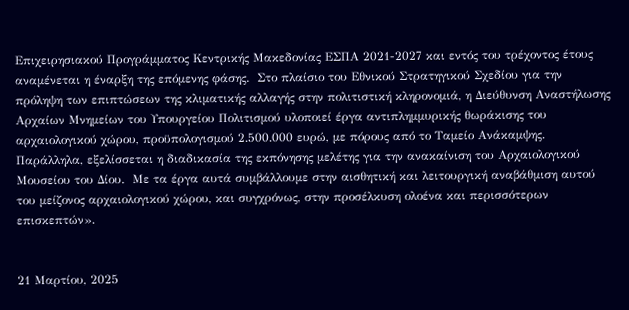Επιχειρησιακού Προγράμματος Κεντρικής Μακεδονίας ΕΣΠΑ 2021-2027 και εντός του τρέχοντος έτους αναμένεται η έναρξη της επόμενης φάσης.  Στο πλαίσιο του Εθνικού Στρατηγικού Σχεδίου για την πρόληψη των επιπτώσεων της κλιματικής αλλαγής στην πολιτιστική κληρονομιά, η Διεύθυνση Αναστήλωσης Αρχαίων Μνημείων του Υπουργείου Πολιτισμού υλοποιεί έργα αντιπλημμυρικής θωράκισης του αρχαιολογικού χώρου, προϋπολογισμού 2.500.000 ευρώ, με πόρους από το Ταμείο Ανάκαμψης. Παράλληλα, εξελίσσεται η διαδικασία της εκπόνησης μελέτης για την ανακαίνιση του Αρχαιολογικού Μουσείου του Δίου.  Με τα έργα αυτά συμβάλλουμε στην αισθητική και λειτουργική αναβάθμιση αυτού του μείζονος αρχαιολογικού χώρου, και συγχρόνως, στην προσέλκυση ολοένα και περισσότερων επισκεπτών».


21 Μαρτίου, 2025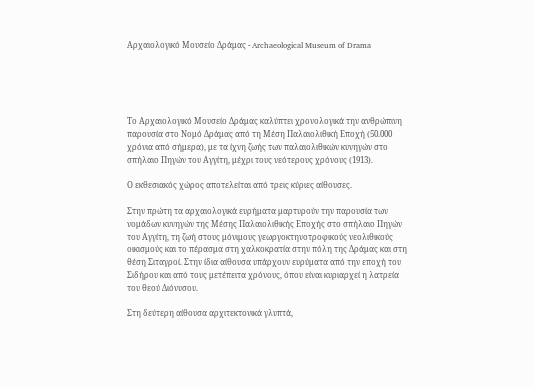Αρχαιολογικό Μουσείο Δράμας - Archaeological Museum of Drama





Το Αρχαιολογικό Μουσείο Δράμας καλύπτει χρονολογικά την ανθρώπινη παρουσία στο Νομό Δράμας από τη Μέση Παλαιολιθική Εποχή (50.000 χρόνια από σήμερα), με τα ίχνη ζωής των παλαιολιθικών κυνηγών στο σπήλαιο Πηγών του Αγγίτη, μέχρι τους νεότερους χρόνους (1913).

Ο εκθεσιακός χώρος αποτελείται από τρεις κύριες αίθουσες.

Στην πρώτη τα αρχαιολογικά ευρήματα μαρτυρούν την παρουσία των νομάδων κυνηγών της Μέσης Παλαιολιθικής Εποχής στο σπήλαιο Πηγών του Αγγίτη, τη ζωή στους μόνιμους γεωργοκτηνοτροφικούς νεολιθικούς οικισμούς και το πέρασμα στη χαλκοκρατία στην πόλη της Δράμας και στη θέση Σιταγροί. Στην ίδια αίθουσα υπάρχουν ευρύματα από την εποχή του Σιδήρου και από τους μετέπειτα χρόνους, όπου είναι κυριαρχεί η λατρεία του θεού Διόνυσου.

Στη δεύτερη αίθουσα αρχιτεκτονικά γλυπτά,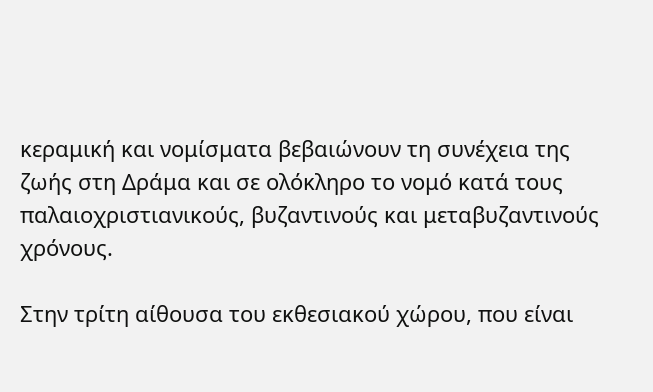κεραμική και νομίσματα βεβαιώνουν τη συνέχεια της ζωής στη Δράμα και σε ολόκληρο το νομό κατά τους παλαιοχριστιανικούς, βυζαντινούς και μεταβυζαντινούς χρόνους.

Στην τρίτη αίθουσα του εκθεσιακού χώρου, που είναι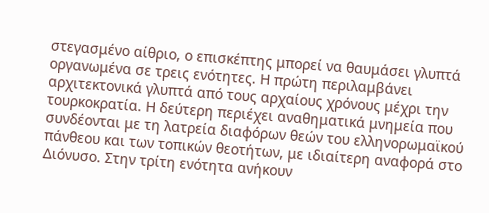στεγασμένο αίθριο, ο επισκέπτης μπορεί να θαυμάσει γλυπτά οργανωμένα σε τρεις ενότητες. Η πρώτη περιλαμβάνει αρχιτεκτονικά γλυπτά από τους αρχαίους χρόνους μέχρι την τουρκοκρατία. Η δεύτερη περιέχει αναθηματικά μνημεία που συνδέονται με τη λατρεία διαφόρων θεών του ελληνορωμαϊκού πάνθεου και των τοπικών θεοτήτων, με ιδιαίτερη αναφορά στο Διόνυσο. Στην τρίτη ενότητα ανήκουν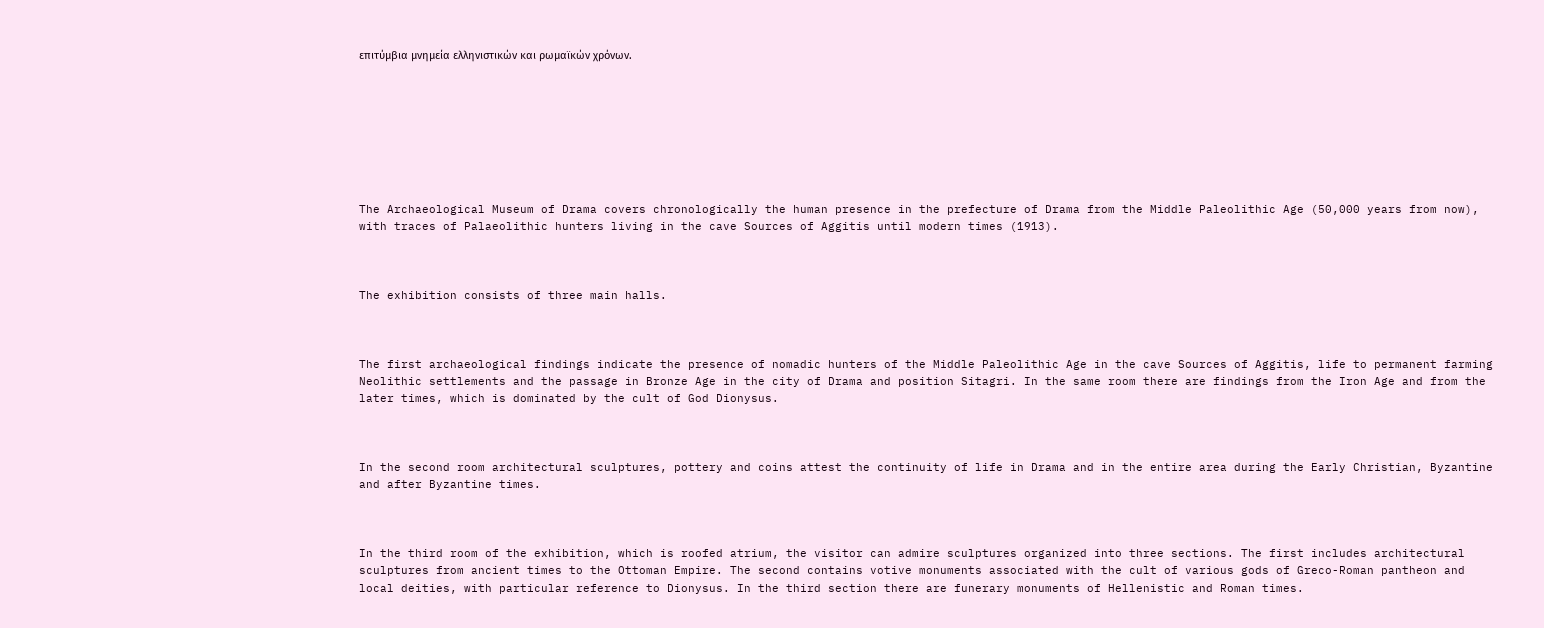επιτύμβια μνημεία ελληνιστικών και ρωμαϊκών χρόνων.








The Archaeological Museum of Drama covers chronologically the human presence in the prefecture of Drama from the Middle Paleolithic Age (50,000 years from now), with traces of Palaeolithic hunters living in the cave Sources of Aggitis until modern times (1913).



The exhibition consists of three main halls.



The first archaeological findings indicate the presence of nomadic hunters of the Middle Paleolithic Age in the cave Sources of Aggitis, life to permanent farming Neolithic settlements and the passage in Bronze Age in the city of Drama and position Sitagri. In the same room there are findings from the Iron Age and from the later times, which is dominated by the cult of God Dionysus.



In the second room architectural sculptures, pottery and coins attest the continuity of life in Drama and in the entire area during the Early Christian, Byzantine and after Byzantine times.



In the third room of the exhibition, which is roofed atrium, the visitor can admire sculptures organized into three sections. The first includes architectural sculptures from ancient times to the Ottoman Empire. The second contains votive monuments associated with the cult of various gods of Greco-Roman pantheon and local deities, with particular reference to Dionysus. In the third section there are funerary monuments of Hellenistic and Roman times.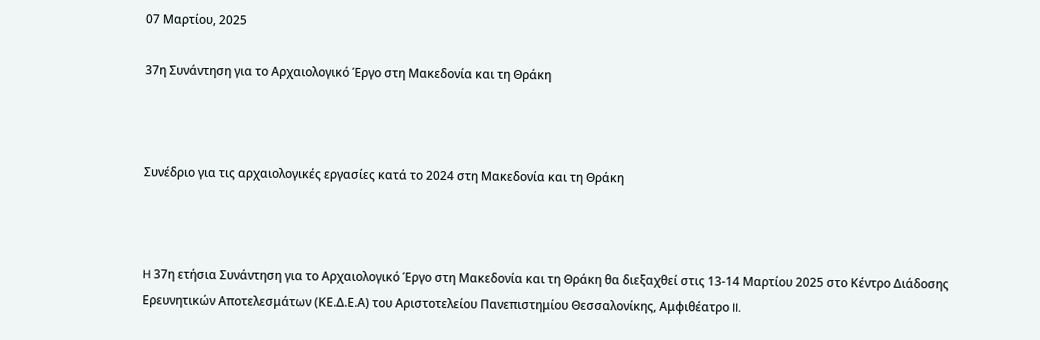07 Μαρτίου, 2025

37η Συνάντηση για το Αρχαιολογικό Έργο στη Μακεδονία και τη Θράκη



Συνέδριο για τις αρχαιολογικές εργασίες κατά το 2024 στη Μακεδονία και τη Θράκη



H 37η ετήσια Συνάντηση για το Αρχαιολογικό Έργο στη Μακεδονία και τη Θράκη θα διεξαχθεί στις 13-14 Μαρτίου 2025 στο Κέντρο Διάδοσης Ερευνητικών Αποτελεσμάτων (ΚΕ.Δ.Ε.Α) του Αριστοτελείου Πανεπιστημίου Θεσσαλονίκης, Αμφιθέατρο II.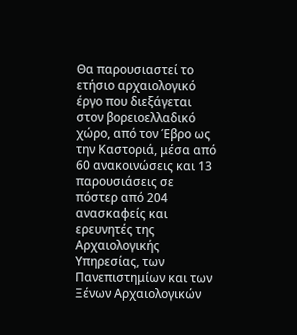Θα παρουσιαστεί το ετήσιο αρχαιολογικό έργο που διεξάγεται στον βορειοελλαδικό χώρο, από τον Έβρο ως την Καστοριά, μέσα από 60 ανακοινώσεις και 13 παρουσιάσεις σε πόστερ από 204 ανασκαφείς και ερευνητές της Aρχαιολογικής Yπηρεσίας, των Πανεπιστημίων και των Ξένων Αρχαιολογικών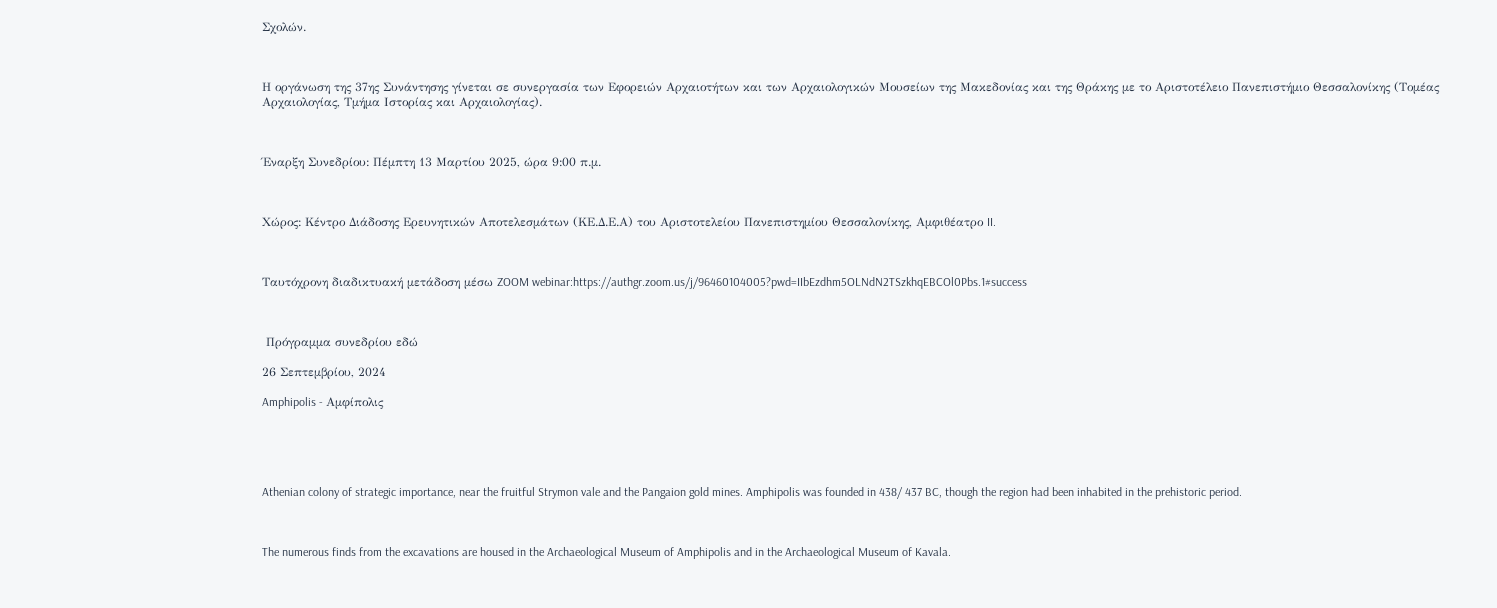Σχολών.



Η οργάνωση της 37ης Συνάντησης γίνεται σε συνεργασία των Εφορειών Αρχαιοτήτων και των Αρχαιολογικών Μουσείων της Μακεδονίας και της Θράκης με το Αριστοτέλειο Πανεπιστήμιο Θεσσαλονίκης (Τομέας Αρχαιολογίας, Τμήμα Ιστορίας και Αρχαιολογίας).



Έναρξη Συνεδρίου: Πέμπτη 13 Μαρτίου 2025, ώρα 9:00 π.μ.



Χώρος: Κέντρο Διάδοσης Ερευνητικών Αποτελεσμάτων (ΚΕ.Δ.Ε.Α) του Αριστοτελείου Πανεπιστημίου Θεσσαλονίκης, Αμφιθέατρο II.



Ταυτόχρονη διαδικτυακή μετάδοση μέσω ZOOM webinar:https://authgr.zoom.us/j/96460104005?pwd=IIbEzdhm5OLNdN2TSzkhqEBCOl0Pbs.1#success



 Πρόγραμμα συνεδρίου εδώ

26 Σεπτεμβρίου, 2024

Amphipolis - Αμφίπολις





Athenian colony of strategic importance, near the fruitful Strymon vale and the Pangaion gold mines. Amphipolis was founded in 438/ 437 BC, though the region had been inhabited in the prehistoric period.



The numerous finds from the excavations are housed in the Archaeological Museum of Amphipolis and in the Archaeological Museum of Kavala.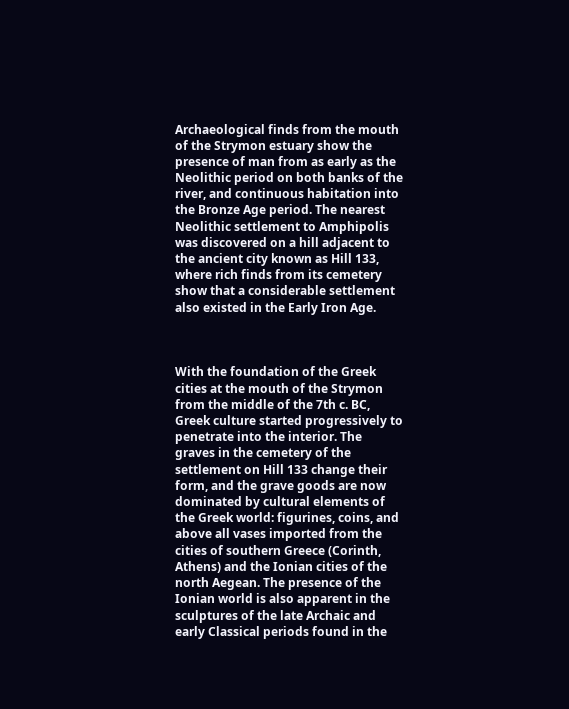Archaeological finds from the mouth of the Strymon estuary show the presence of man from as early as the Neolithic period on both banks of the river, and continuous habitation into the Bronze Age period. The nearest Neolithic settlement to Amphipolis was discovered on a hill adjacent to the ancient city known as Hill 133, where rich finds from its cemetery show that a considerable settlement also existed in the Early Iron Age.



With the foundation of the Greek cities at the mouth of the Strymon from the middle of the 7th c. BC, Greek culture started progressively to penetrate into the interior. The graves in the cemetery of the settlement on Hill 133 change their form, and the grave goods are now dominated by cultural elements of the Greek world: figurines, coins, and above all vases imported from the cities of southern Greece (Corinth, Athens) and the Ionian cities of the north Aegean. The presence of the Ionian world is also apparent in the sculptures of the late Archaic and early Classical periods found in the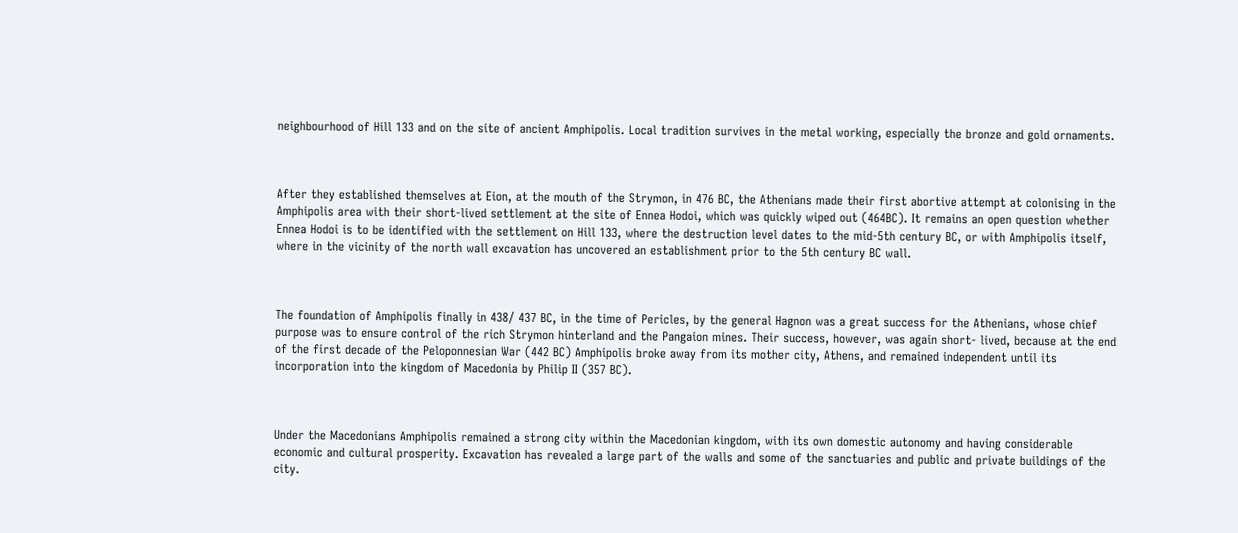neighbourhood of Hill 133 and on the site of ancient Amphipolis. Local tradition survives in the metal working, especially the bronze and gold ornaments.



After they established themselves at Eion, at the mouth of the Strymon, in 476 BC, the Athenians made their first abortive attempt at colonising in the Amphipolis area with their short-lived settlement at the site of Ennea Hodoi, which was quickly wiped out (464BC). It remains an open question whether Ennea Hodoi is to be identified with the settlement on Hill 133, where the destruction level dates to the mid-5th century BC, or with Amphipolis itself, where in the vicinity of the north wall excavation has uncovered an establishment prior to the 5th century BC wall.



The foundation of Amphipolis finally in 438/ 437 BC, in the time of Pericles, by the general Hagnon was a great success for the Athenians, whose chief purpose was to ensure control of the rich Strymon hinterland and the Pangaion mines. Their success, however, was again short- lived, because at the end of the first decade of the Peloponnesian War (442 BC) Amphipolis broke away from its mother city, Athens, and remained independent until its incorporation into the kingdom of Macedonia by Philip II (357 BC).



Under the Macedonians Amphipolis remained a strong city within the Macedonian kingdom, with its own domestic autonomy and having considerable economic and cultural prosperity. Excavation has revealed a large part of the walls and some of the sanctuaries and public and private buildings of the city.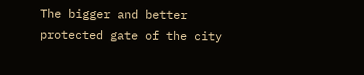The bigger and better protected gate of the city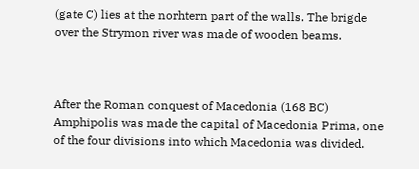(gate C) lies at the norhtern part of the walls. The brigde over the Strymon river was made of wooden beams.



After the Roman conquest of Macedonia (168 BC) Amphipolis was made the capital of Macedonia Prima, one of the four divisions into which Macedonia was divided.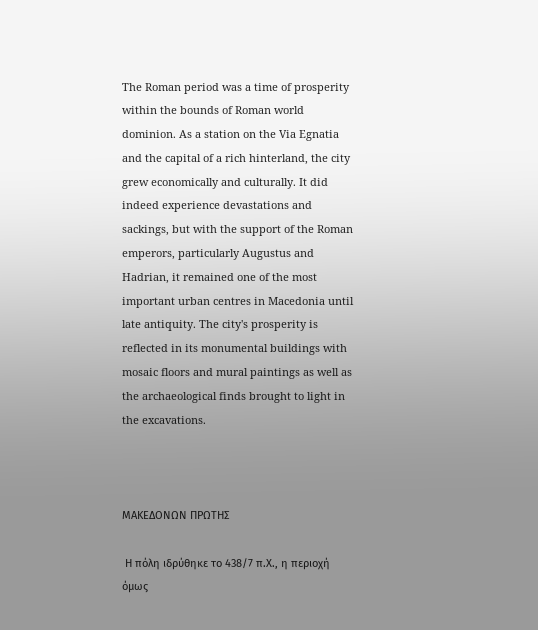The Roman period was a time of prosperity within the bounds of Roman world dominion. As a station on the Via Egnatia and the capital of a rich hinterland, the city grew economically and culturally. It did indeed experience devastations and sackings, but with the support of the Roman emperors, particularly Augustus and Hadrian, it remained one of the most important urban centres in Macedonia until late antiquity. The city's prosperity is reflected in its monumental buildings with mosaic floors and mural paintings as well as the archaeological finds brought to light in the excavations.



ΜΑΚΕΔΟΝΩΝ ΠΡΩΤΗΣ

 Η πόλη ιδρύθηκε το 438/7 π.Χ., η περιοχή όμως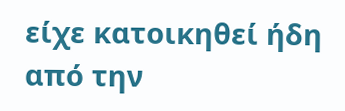είχε κατοικηθεί ήδη από την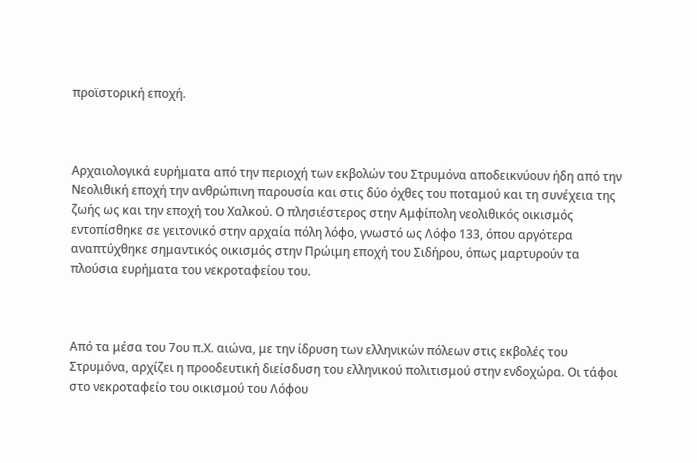προϊστορική εποχή.



Αρχαιολογικά ευρήματα από την περιοχή των εκβολών του Στρυμόνα αποδεικνύουν ήδη από την Νεολιθική εποχή την ανθρώπινη παρουσία και στις δύο όχθες του ποταμού και τη συνέχεια της ζωής ως και την εποχή του Χαλκού. Ο πλησιέστερος στην Αμφίπολη νεολιθικός οικισμός εντοπίσθηκε σε γειτονικό στην αρχαία πόλη λόφο, γνωστό ως Λόφο 133, όπου αργότερα αναπτύχθηκε σημαντικός οικισμός στην Πρώιμη εποχή του Σιδήρου, όπως μαρτυρούν τα πλούσια ευρήματα του νεκροταφείου του.



Από τα μέσα του 7ου π.Χ. αιώνα, με την ίδρυση των ελληνικών πόλεων στις εκβολές του Στρυμόνα, αρχίζει η προοδευτική διείσδυση του ελληνικού πολιτισμού στην ενδοχώρα. Οι τάφοι στο νεκροταφείο του οικισμού του Λόφου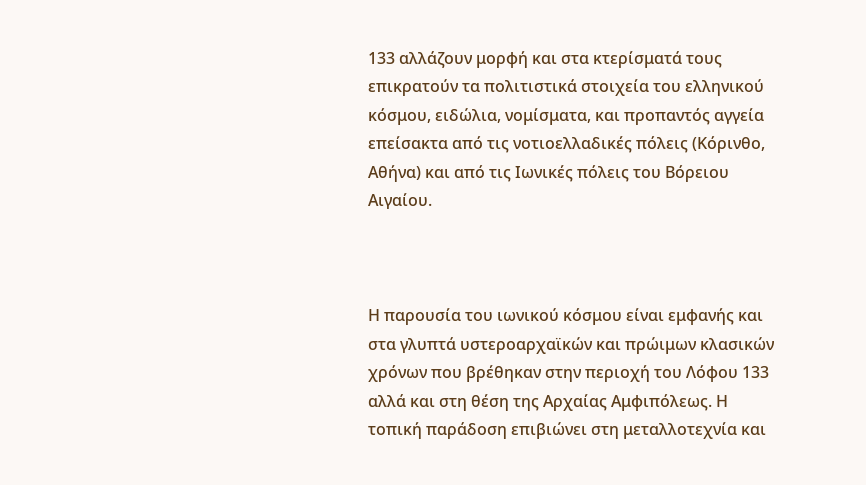133 αλλάζουν μορφή και στα κτερίσματά τους επικρατούν τα πολιτιστικά στοιχεία του ελληνικού κόσμου, ειδώλια, νομίσματα, και προπαντός αγγεία επείσακτα από τις νοτιοελλαδικές πόλεις (Κόρινθο, Αθήνα) και από τις Ιωνικές πόλεις του Βόρειου Αιγαίου.



Η παρουσία του ιωνικού κόσμου είναι εμφανής και στα γλυπτά υστεροαρχαϊκών και πρώιμων κλασικών χρόνων που βρέθηκαν στην περιοχή του Λόφου 133 αλλά και στη θέση της Αρχαίας Αμφιπόλεως. Η τοπική παράδοση επιβιώνει στη μεταλλοτεχνία και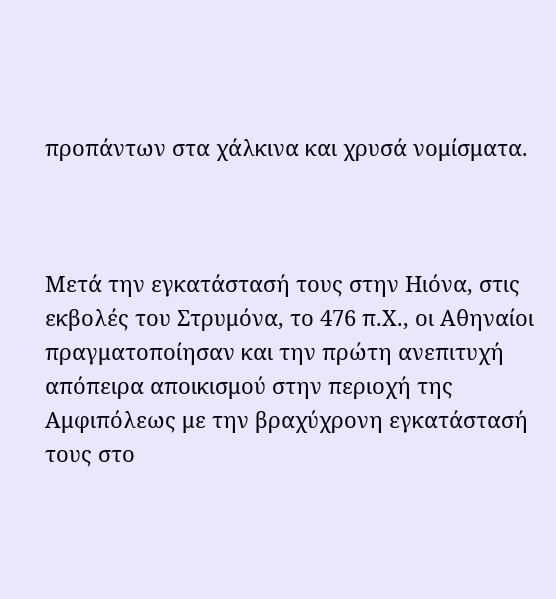προπάντων στα χάλκινα και χρυσά νομίσματα.



Μετά την εγκατάστασή τους στην Ηιόνα, στις εκβολές του Στρυμόνα, το 476 π.Χ., οι Αθηναίοι πραγματοποίησαν και την πρώτη ανεπιτυχή απόπειρα αποικισμού στην περιοχή της Αμφιπόλεως με την βραχύχρονη εγκατάστασή τους στο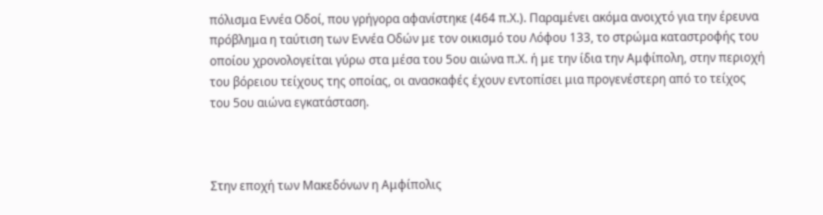πόλισμα Εννέα Οδοί, που γρήγορα αφανίστηκε (464 π.Χ.). Παραμένει ακόμα ανοιχτό για την έρευνα πρόβλημα η ταύτιση των Εννέα Οδών με τον οικισμό του Λόφου 133, το στρώμα καταστροφής του οποίου χρονολογείται γύρω στα μέσα του 5ου αιώνα π.Χ. ή με την ίδια την Αμφίπολη, στην περιοχή του βόρειου τείχους της οποίας, οι ανασκαφές έχουν εντοπίσει μια προγενέστερη από το τείχος του 5ου αιώνα εγκατάσταση.



Στην εποχή των Μακεδόνων η Αμφίπολις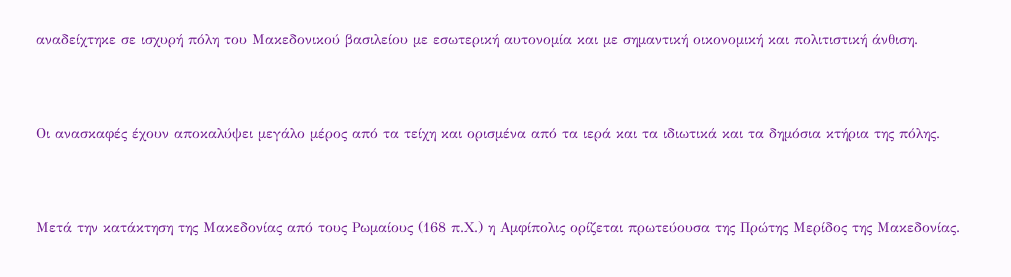αναδείχτηκε σε ισχυρή πόλη του Μακεδονικού βασιλείου με εσωτερική αυτονομία και με σημαντική οικονομική και πολιτιστική άνθιση.



Οι ανασκαφές έχουν αποκαλύψει μεγάλο μέρος από τα τείχη και ορισμένα από τα ιερά και τα ιδιωτικά και τα δημόσια κτήρια της πόλης.



Μετά την κατάκτηση της Μακεδονίας από τους Ρωμαίους (168 π.Χ.) η Αμφίπολις ορίζεται πρωτεύουσα της Πρώτης Μερίδος της Μακεδονίας.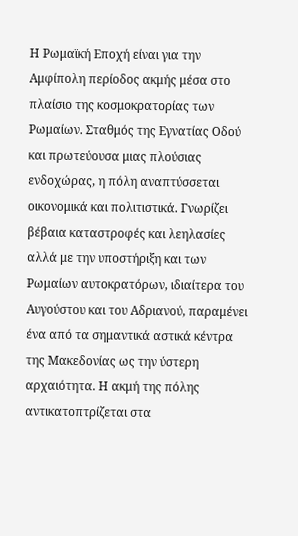Η Ρωμαϊκή Εποχή είναι για την Αμφίπολη περίοδος ακμής μέσα στο πλαίσιο της κοσμοκρατορίας των Ρωμαίων. Σταθμός της Εγνατίας Οδού και πρωτεύουσα μιας πλούσιας ενδοχώρας, η πόλη αναπτύσσεται οικονομικά και πολιτιστικά. Γνωρίζει βέβαια καταστροφές και λεηλασίες αλλά με την υποστήριξη και των Ρωμαίων αυτοκρατόρων, ιδιαίτερα του Αυγούστου και του Αδριανού, παραμένει ένα από τα σημαντικά αστικά κέντρα της Μακεδονίας ως την ύστερη αρχαιότητα. Η ακμή της πόλης αντικατοπτρίζεται στα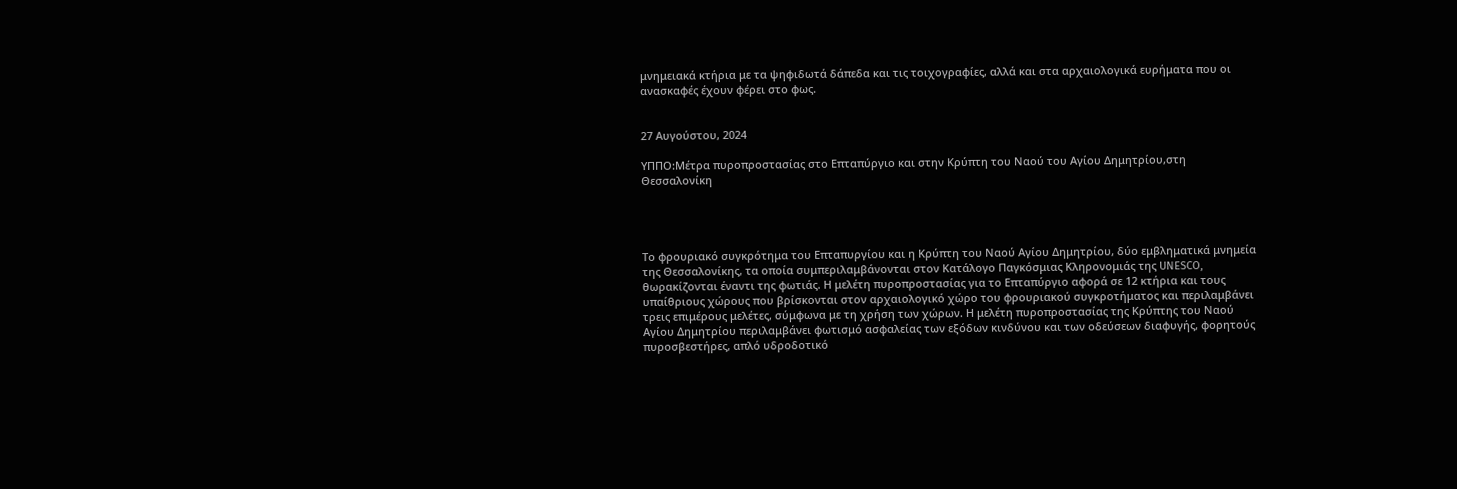μνημειακά κτήρια με τα ψηφιδωτά δάπεδα και τις τοιχογραφίες, αλλά και στα αρχαιολογικά ευρήματα που οι ανασκαφές έχουν φέρει στο φως.


27 Αυγούστου, 2024

ΥΠΠΟ:Μέτρα πυροπροστασίας στο Επταπύργιο και στην Κρύπτη του Ναού του Αγίου Δημητρίου,στη Θεσσαλονίκη




Το φρουριακό συγκρότημα του Επταπυργίου και η Κρύπτη του Ναού Αγίου Δημητρίου, δύο εμβληματικά μνημεία της Θεσσαλονίκης, τα οποία συμπεριλαμβάνονται στον Κατάλογο Παγκόσμιας Κληρονομιάς της UNESCO, θωρακίζονται έναντι της φωτιάς. Η μελέτη πυροπροστασίας για το Επταπύργιο αφορά σε 12 κτήρια και τους υπαίθριους χώρους που βρίσκονται στον αρχαιολογικό χώρο του φρουριακού συγκροτήματος και περιλαμβάνει τρεις επιμέρους μελέτες, σύμφωνα με τη χρήση των χώρων. Η μελέτη πυροπροστασίας της Κρύπτης του Ναού Αγίου Δημητρίου περιλαμβάνει φωτισμό ασφαλείας των εξόδων κινδύνου και των οδεύσεων διαφυγής, φορητούς πυροσβεστήρες, απλό υδροδοτικό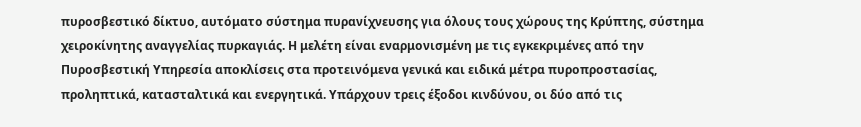πυροσβεστικό δίκτυο, αυτόματο σύστημα πυρανίχνευσης για όλους τους χώρους της Κρύπτης, σύστημα χειροκίνητης αναγγελίας πυρκαγιάς. Η μελέτη είναι εναρμονισμένη με τις εγκεκριμένες από την Πυροσβεστική Υπηρεσία αποκλίσεις στα προτεινόμενα γενικά και ειδικά μέτρα πυροπροστασίας, προληπτικά, κατασταλτικά και ενεργητικά. Υπάρχουν τρεις έξοδοι κινδύνου, οι δύο από τις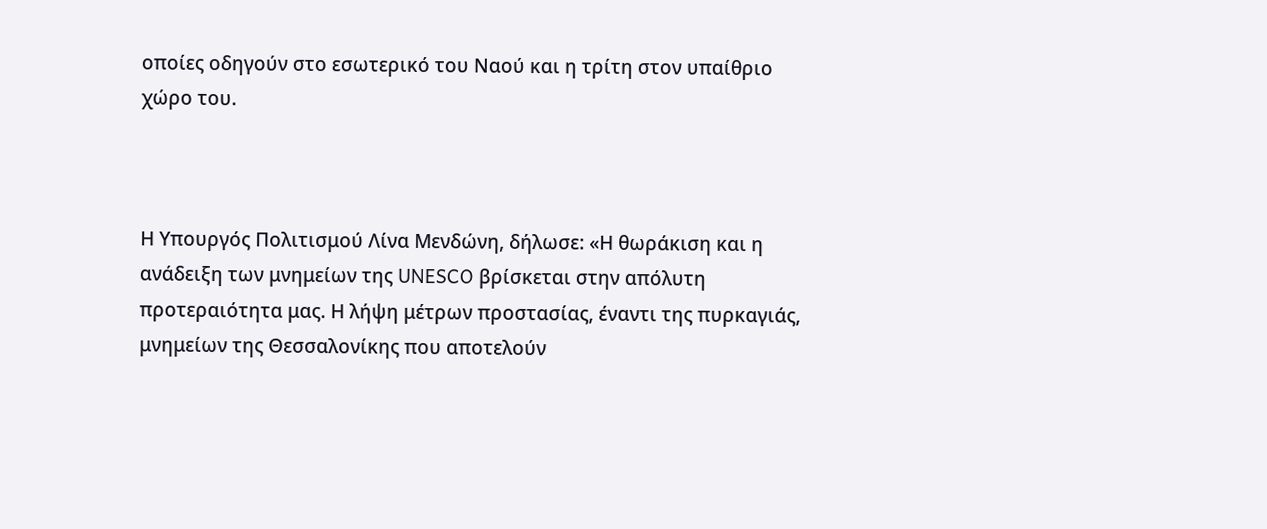οποίες οδηγούν στο εσωτερικό του Ναού και η τρίτη στον υπαίθριο χώρο του.



Η Υπουργός Πολιτισμού Λίνα Μενδώνη, δήλωσε: «Η θωράκιση και η ανάδειξη των μνημείων της UNESCO βρίσκεται στην απόλυτη προτεραιότητα μας. Η λήψη μέτρων προστασίας, έναντι της πυρκαγιάς, μνημείων της Θεσσαλονίκης που αποτελούν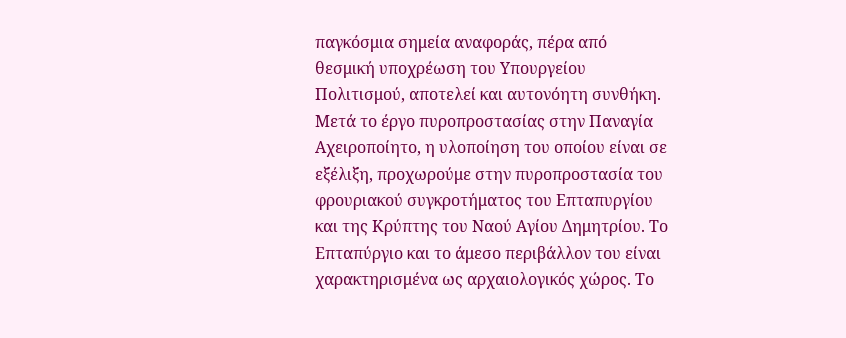παγκόσμια σημεία αναφοράς, πέρα από θεσμική υποχρέωση του Υπουργείου Πολιτισμού, αποτελεί και αυτονόητη συνθήκη. Μετά το έργο πυροπροστασίας στην Παναγία Αχειροποίητο, η υλοποίηση του οποίου είναι σε εξέλιξη, προχωρούμε στην πυροπροστασία του φρουριακού συγκροτήματος του Επταπυργίου και της Κρύπτης του Ναού Αγίου Δημητρίου. Το Επταπύργιο και το άμεσο περιβάλλον του είναι χαρακτηρισμένα ως αρχαιολογικός χώρος. Το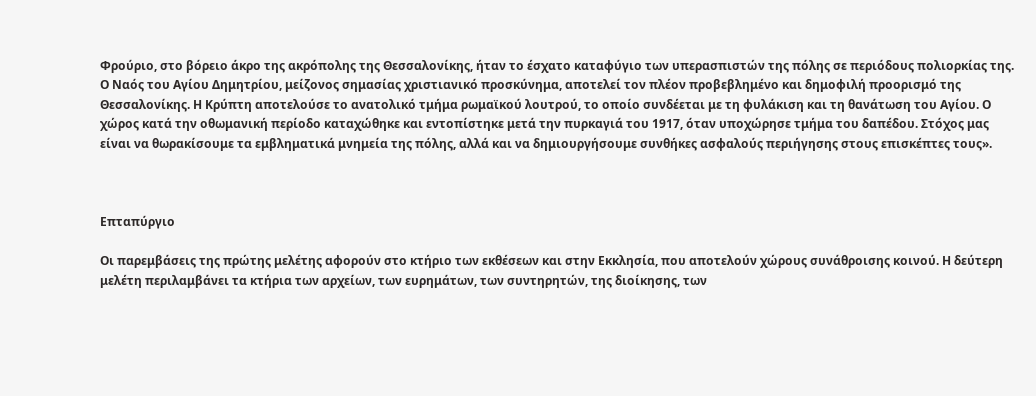Φρούριο, στο βόρειο άκρο της ακρόπολης της Θεσσαλονίκης, ήταν το έσχατο καταφύγιο των υπερασπιστών της πόλης σε περιόδους πολιορκίας της. Ο Ναός του Αγίου Δημητρίου, μείζονος σημασίας χριστιανικό προσκύνημα, αποτελεί τον πλέον προβεβλημένο και δημοφιλή προορισμό της Θεσσαλονίκης. Η Κρύπτη αποτελούσε το ανατολικό τμήμα ρωμαϊκού λουτρού, το οποίο συνδέεται με τη φυλάκιση και τη θανάτωση του Αγίου. Ο χώρος κατά την οθωμανική περίοδο καταχώθηκε και εντοπίστηκε μετά την πυρκαγιά του 1917, όταν υποχώρησε τμήμα του δαπέδου. Στόχος μας είναι να θωρακίσουμε τα εμβληματικά μνημεία της πόλης, αλλά και να δημιουργήσουμε συνθήκες ασφαλούς περιήγησης στους επισκέπτες τους».



Επταπύργιο

Οι παρεμβάσεις της πρώτης μελέτης αφορούν στο κτήριο των εκθέσεων και στην Εκκλησία, που αποτελούν χώρους συνάθροισης κοινού. Η δεύτερη μελέτη περιλαμβάνει τα κτήρια των αρχείων, των ευρημάτων, των συντηρητών, της διοίκησης, των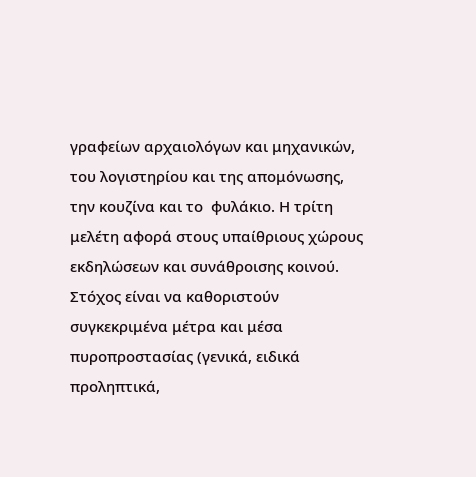γραφείων αρχαιολόγων και μηχανικών, του λογιστηρίου και της απομόνωσης, την κουζίνα και το  φυλάκιο. Η τρίτη μελέτη αφορά στους υπαίθριους χώρους εκδηλώσεων και συνάθροισης κοινού. Στόχος είναι να καθοριστούν συγκεκριμένα μέτρα και μέσα πυροπροστασίας (γενικά, ειδικά προληπτικά,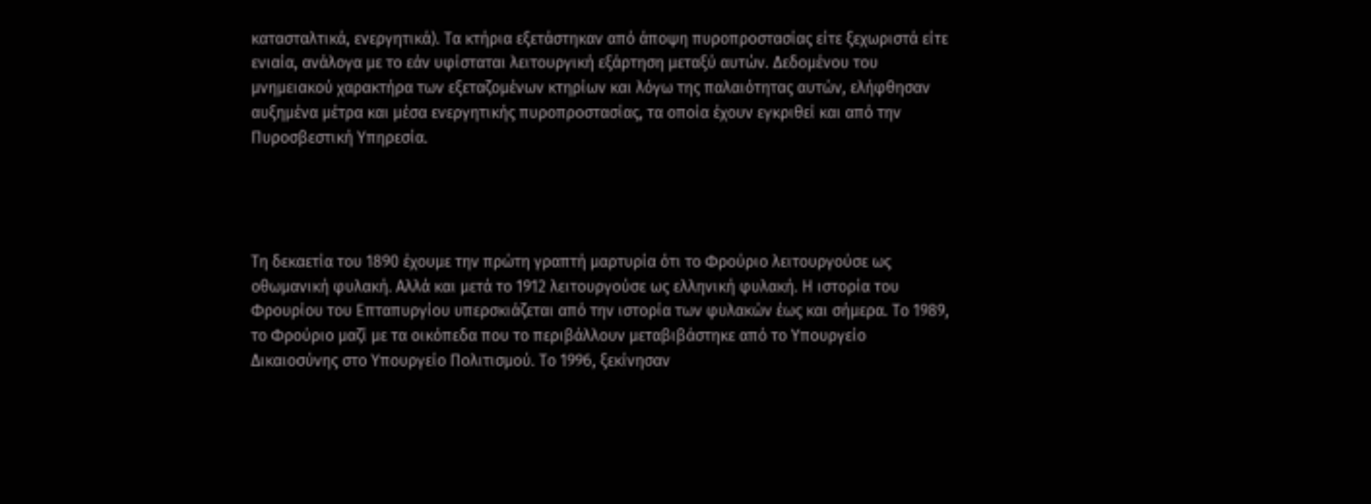κατασταλτικά, ενεργητικά). Τα κτήρια εξετάστηκαν από άποψη πυροπροστασίας είτε ξεχωριστά είτε ενιαία, ανάλογα µε το εάν υφίσταται λειτουργική εξάρτηση μεταξύ αυτών. Δεδομένου του μνημειακού χαρακτήρα των εξεταζομένων κτηρίων και λόγω της παλαιότητας αυτών, ελήφθησαν αυξημένα μέτρα και μέσα ενεργητικής πυροπροστασίας, τα οποία έχουν εγκριθεί και από την Πυροσβεστική Υπηρεσία.




Τη δεκαετία του 1890 έχουμε την πρώτη γραπτή μαρτυρία ότι το Φρούριο λειτουργούσε ως οθωμανική φυλακή. Αλλά και μετά το 1912 λειτουργούσε ως ελληνική φυλακή. Η ιστορία του Φρουρίου του Επταπυργίου υπερσκιάζεται από την ιστορία των φυλακών έως και σήμερα. Το 1989, το Φρούριο μαζί με τα οικόπεδα που το περιβάλλουν μεταβιβάστηκε από το Υπουργείο Δικαιοσύνης στο Υπουργείο Πολιτισμού. Το 1996, ξεκίνησαν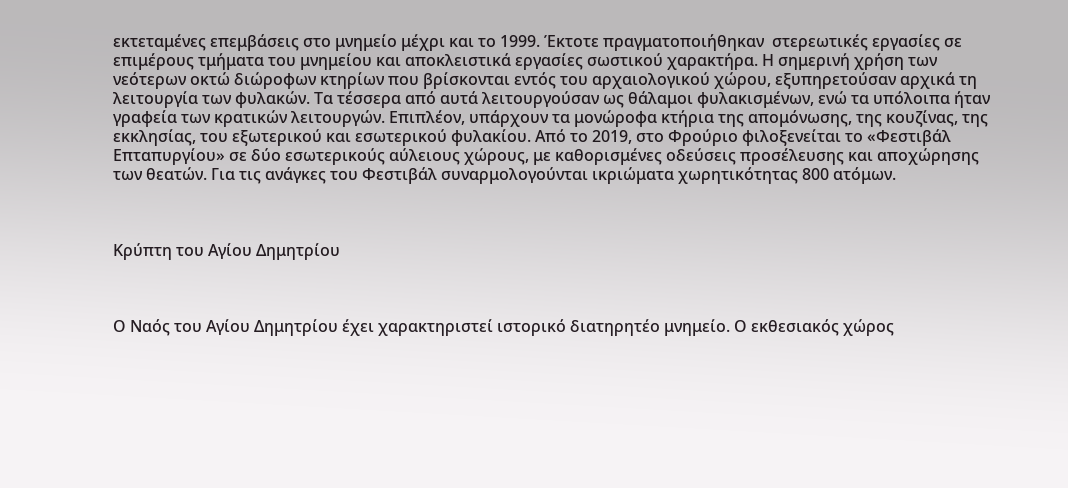εκτεταμένες επεμβάσεις στο μνημείο μέχρι και το 1999. Έκτοτε πραγματοποιήθηκαν  στερεωτικές εργασίες σε επιμέρους τμήματα του μνημείου και αποκλειστικά εργασίες σωστικού χαρακτήρα. Η σημερινή χρήση των νεότερων οκτώ διώροφων κτηρίων που βρίσκονται εντός του αρχαιολογικού χώρου, εξυπηρετούσαν αρχικά τη λειτουργία των φυλακών. Τα τέσσερα από αυτά λειτουργούσαν ως θάλαμοι φυλακισμένων, ενώ τα υπόλοιπα ήταν γραφεία των κρατικών λειτουργών. Επιπλέον, υπάρχουν τα μονώροφα κτήρια της απομόνωσης, της κουζίνας, της εκκλησίας, του εξωτερικού και εσωτερικού φυλακίου. Από το 2019, στο Φρούριο φιλοξενείται το «Φεστιβάλ Επταπυργίου» σε δύο εσωτερικούς αύλειους χώρους, με καθορισμένες οδεύσεις προσέλευσης και αποχώρησης των θεατών. Για τις ανάγκες του Φεστιβάλ συναρμολογούνται ικριώματα χωρητικότητας 800 ατόμων.



Κρύπτη του Αγίου Δημητρίου



Ο Ναός του Αγίου Δημητρίου έχει χαρακτηριστεί ιστορικό διατηρητέο μνημείο. Ο εκθεσιακός χώρος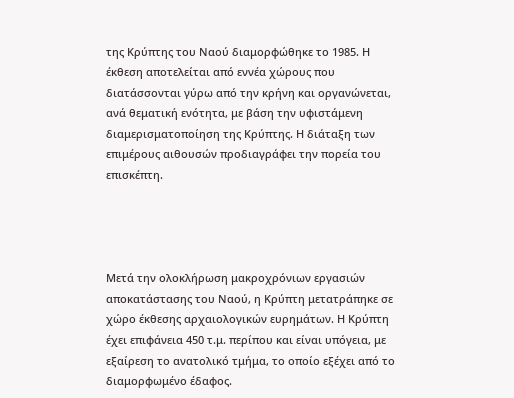της Κρύπτης του Ναού διαμορφώθηκε το 1985. Η έκθεση αποτελείται από εννέα χώρους που διατάσσονται γύρω από την κρήνη και οργανώνεται, ανά θεματική ενότητα, με βάση την υφιστάμενη διαμερισματοποίηση της Κρύπτης. Η διάταξη των επιμέρους αιθουσών προδιαγράφει την πορεία του επισκέπτη.




Μετά την ολοκλήρωση μακροχρόνιων εργασιών αποκατάστασης του Ναού, η Κρύπτη μετατράπηκε σε χώρο έκθεσης αρχαιολογικών ευρημάτων. Η Κρύπτη έχει επιφάνεια 450 τ.μ. περίπου και είναι υπόγεια, με εξαίρεση το ανατολικό τμήμα, το οποίο εξέχει από το διαμορφωμένο έδαφος.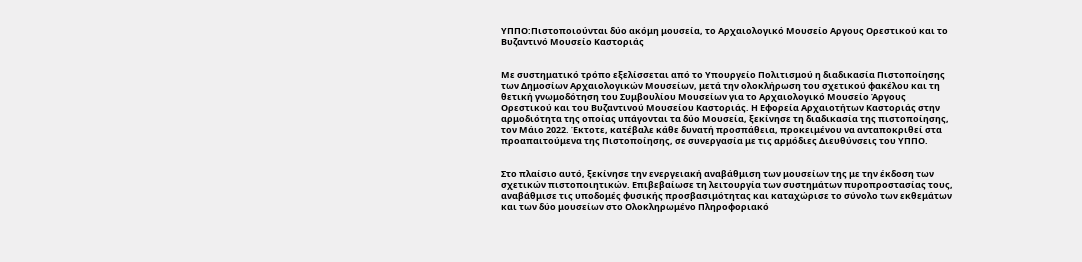ΥΠΠΟ:Πιστοποιούνται δύο ακόμη μουσεία, το Αρχαιολογικό Μουσείο Αργους Ορεστικού και το Βυζαντινό Μουσείο Καστοριάς


Με συστηματικό τρόπο εξελίσσεται από το Υπουργείο Πολιτισμού η διαδικασία Πιστοποίησης των Δημοσίων Αρχαιολογικών Μουσείων, μετά την ολοκλήρωση του σχετικού φακέλου και τη θετική γνωμοδότηση του Συμβουλίου Μουσείων για το Αρχαιολογικό Μουσείο Άργους Ορεστικού και του Βυζαντινού Μουσείου Καστοριάς. Η Εφορεία Αρχαιοτήτων Καστοριάς στην αρμοδιότητα της οποίας υπάγονται τα δύο Μουσεία, ξεκίνησε τη διαδικασία της πιστοποίησης, τον Μάιο 2022. Έκτοτε, κατέβαλε κάθε δυνατή προσπάθεια, προκειμένου να ανταποκριθεί στα προαπαιτούμενα της Πιστοποίησης, σε συνεργασία με τις αρμόδιες Διευθύνσεις του ΥΠΠΟ.


Στο πλαίσιο αυτό, ξεκίνησε την ενεργειακή αναβάθμιση των μουσείων της με την έκδοση των σχετικών πιστοποιητικών. Επιβεβαίωσε τη λειτουργία των συστημάτων πυροπροστασίας τους, αναβάθμισε τις υποδομές φυσικής προσβασιμότητας και καταχώρισε το σύνολο των εκθεμάτων και των δύο μουσείων στο Ολοκληρωμένο Πληροφοριακό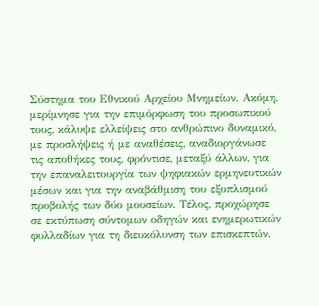Σύστημα του Εθνικού Αρχείου Μνημείων. Ακόμη, μερίμνησε για την επιμόρφωση του προσωπικού τους, κάλυψε ελλείψεις στο ανθρώπινο δυναμικό, με προσλήψεις ή με αναθέσεις, αναδιοργάνωσε τις αποθήκες τους, φρόντισε, μεταξύ άλλων, για την επαναλειτουργία των ψηφιακών ερμηνευτικών μέσων και για την αναβάθμιση του εξοπλισμού προβολής των δύο μουσείων. Τέλος, προχώρησε σε εκτύπωση σύντομων οδηγών και ενημερωτικών φυλλαδίων για τη διευκόλυνση των επισκεπτών.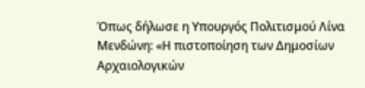Όπως δήλωσε η Υπουργός Πολιτισμού Λίνα Μενδώνη: «Η πιστοποίηση των Δημοσίων Αρχαιολογικών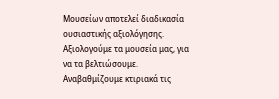Μουσείων αποτελεί διαδικασία ουσιαστικής αξιολόγησης. Αξιολογούμε τα μουσεία μας, για να τα βελτιώσουμε. Αναβαθμίζουμε κτιριακά τις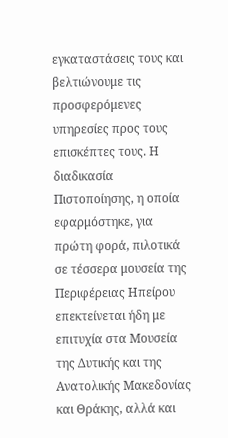εγκαταστάσεις τους και βελτιώνουμε τις προσφερόμενες υπηρεσίες προς τους επισκέπτες τους. Η διαδικασία Πιστοποίησης, η οποία εφαρμόστηκε, για πρώτη φορά, πιλοτικά σε τέσσερα μουσεία της Περιφέρειας Ηπείρου επεκτείνεται ήδη με επιτυχία στα Μουσεία της Δυτικής και της Ανατολικής Μακεδονίας και Θράκης, αλλά και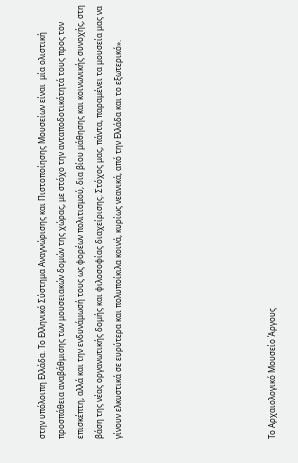στην υπόλοιπη Ελλάδα. Το Ελληνικό Σύστημα Αναγνώρισης και Πιστοποίησης Μουσείων είναι  μία ολιστική προσπάθεια αναβάθμισης των μουσειακών δομών της χώρας, με στόχο την ανταποδοτικότητά τους προς τον επισκέπτη, αλλά και την ενδυνάμωσή τους ως φορέων πολιτισμού, δια βίου μάθησης και κοινωνικής συνοχής, στη βάση της νέας οργανωτικής δομής και φιλοσοφίας διαχείρισης. Στόχος μας, πάντα, παραμένει τα μουσεία μας να γίνουν ελκυστικά σε ευρύτερα και πολυποίκιλα κοινά, κυρίως νεανικά, από την Ελλάδα και το εξωτερικό».







Το Αρχαιολογικό Μουσείο Άργους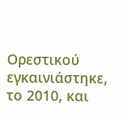Ορεστικού εγκαινιάστηκε, το 2010, και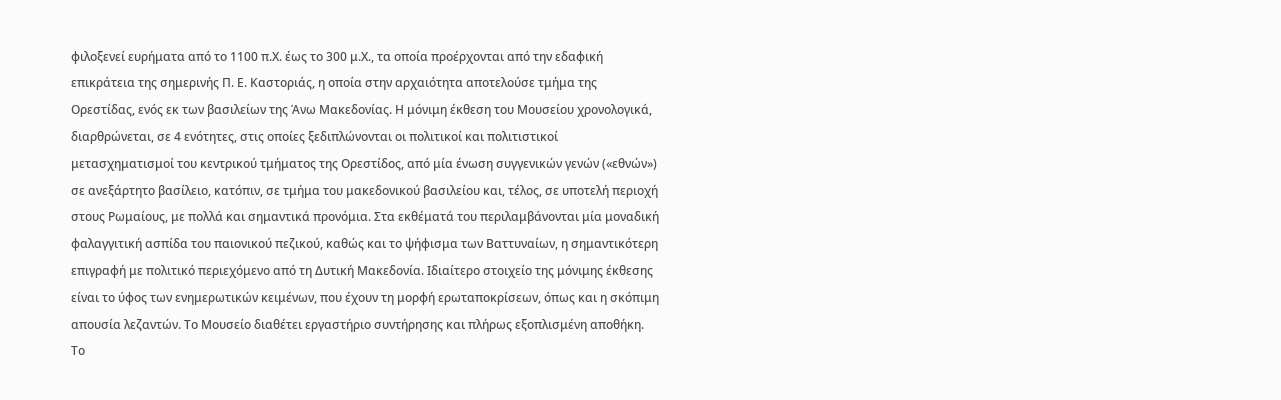φιλοξενεί ευρήματα από το 1100 π.Χ. έως το 300 μ.Χ., τα οποία προέρχονται από την εδαφική επικράτεια της σημερινής Π. Ε. Καστοριάς, η οποία στην αρχαιότητα αποτελούσε τμήμα της Ορεστίδας, ενός εκ των βασιλείων της Άνω Μακεδονίας. Η μόνιμη έκθεση του Μουσείου χρονολογικά,  διαρθρώνεται, σε 4 ενότητες, στις οποίες ξεδιπλώνονται οι πολιτικοί και πολιτιστικοί μετασχηματισμοί του κεντρικού τμήματος της Ορεστίδος, από μία ένωση συγγενικών γενών («εθνών») σε ανεξάρτητο βασίλειο, κατόπιν, σε τμήμα του μακεδονικού βασιλείου και, τέλος, σε υποτελή περιοχή στους Ρωμαίους, με πολλά και σημαντικά προνόμια. Στα εκθέματά του περιλαμβάνονται μία μοναδική φαλαγγιτική ασπίδα του παιονικού πεζικού, καθώς και το ψήφισμα των Βαττυναίων, η σημαντικότερη επιγραφή με πολιτικό περιεχόμενο από τη Δυτική Μακεδονία. Ιδιαίτερο στοιχείο της μόνιμης έκθεσης είναι το ύφος των ενημερωτικών κειμένων, που έχουν τη μορφή ερωταποκρίσεων, όπως και η σκόπιμη απουσία λεζαντών. Το Μουσείο διαθέτει εργαστήριο συντήρησης και πλήρως εξοπλισμένη αποθήκη. Το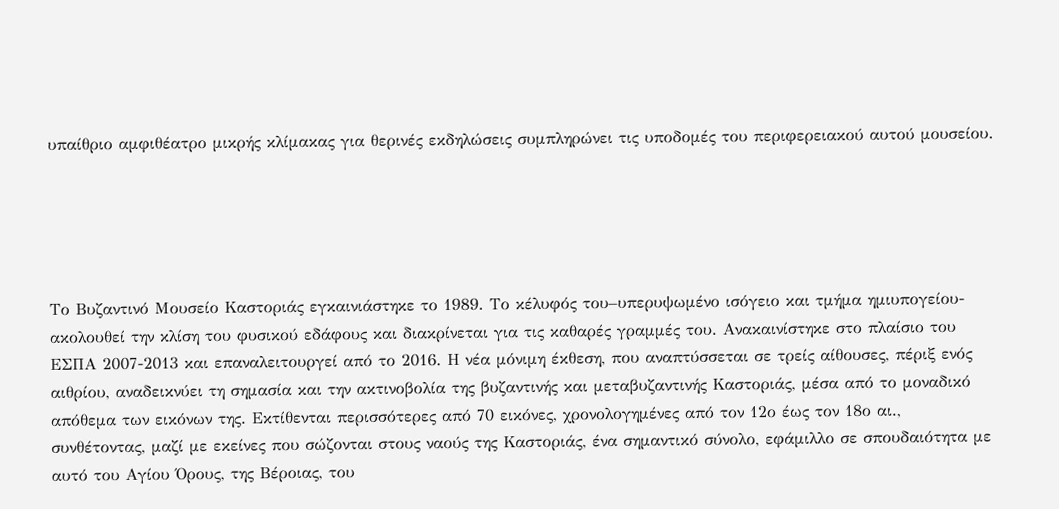υπαίθριο αμφιθέατρο μικρής κλίμακας για θερινές εκδηλώσεις συμπληρώνει τις υποδομές του περιφερειακού αυτού μουσείου.





Το Βυζαντινό Μουσείο Καστοριάς εγκαινιάστηκε το 1989. Το κέλυφός του–υπερυψωμένο ισόγειο και τμήμα ημιυπογείου- ακολουθεί την κλίση του φυσικού εδάφους και διακρίνεται για τις καθαρές γραμμές του. Ανακαινίστηκε στο πλαίσιο του ΕΣΠΑ 2007-2013 και επαναλειτουργεί από το 2016. Η νέα μόνιμη έκθεση, που αναπτύσσεται σε τρείς αίθουσες, πέριξ ενός αιθρίου, αναδεικνύει τη σημασία και την ακτινοβολία της βυζαντινής και μεταβυζαντινής Καστοριάς, μέσα από το μοναδικό απόθεμα των εικόνων της. Εκτίθενται περισσότερες από 70 εικόνες, χρονολογημένες από τον 12ο έως τον 18ο αι., συνθέτοντας, μαζί με εκείνες που σώζονται στους ναούς της Καστοριάς, ένα σημαντικό σύνολο, εφάμιλλο σε σπουδαιότητα με αυτό του Αγίου Όρους, της Βέροιας, του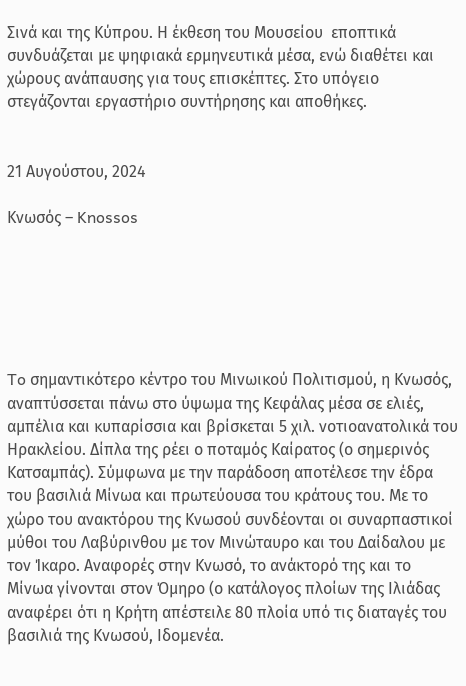Σινά και της Κύπρου. Η έκθεση του Μουσείου  εποπτικά συνδυάζεται με ψηφιακά ερμηνευτικά μέσα, ενώ διαθέτει και χώρους ανάπαυσης για τους επισκέπτες. Στο υπόγειο στεγάζονται εργαστήριο συντήρησης και αποθήκες.


21 Αυγούστου, 2024

Κνωσός – Knossos






To σημαντικότερο κέντρο του Μινωικού Πολιτισμού, η Κνωσός, αναπτύσσεται πάνω στο ύψωμα της Κεφάλας μέσα σε ελιές, αμπέλια και κυπαρίσσια και βρίσκεται 5 χιλ. νοτιοανατολικά του Ηρακλείου. Δίπλα της ρέει ο ποταμός Καίρατος (ο σημερινός Κατσαμπάς). Σύμφωνα με την παράδοση αποτέλεσε την έδρα του βασιλιά Μίνωα και πρωτεύουσα του κράτους του. Με το χώρο του ανακτόρου της Κνωσού συνδέονται οι συναρπαστικοί μύθοι του Λαβύρινθου με τον Μινώταυρο και του Δαίδαλου με τον Ίκαρο. Αναφορές στην Κνωσό, το ανάκτορό της και το Μίνωα γίνονται στον Όμηρο (ο κατάλογος πλοίων της Ιλιάδας αναφέρει ότι η Κρήτη απέστειλε 80 πλοία υπό τις διαταγές του βασιλιά της Κνωσού, Ιδομενέα.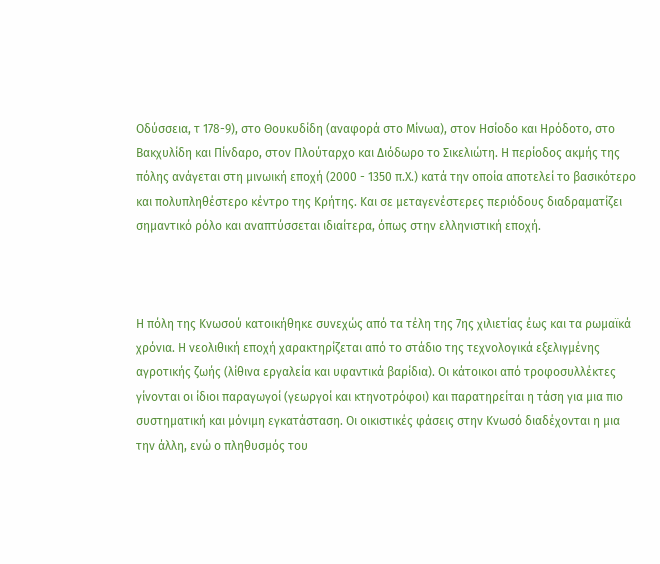Οδύσσεια, τ 178-9), στο Θουκυδίδη (αναφορά στο Μίνωα), στον Ησίοδο και Ηρόδοτο, στο Βακχυλίδη και Πίνδαρο, στον Πλούταρχο και Διόδωρο το Σικελιώτη. Η περίοδος ακμής της πόλης ανάγεται στη μινωική εποχή (2000 - 1350 π.Χ.) κατά την οποία αποτελεί το βασικότερο και πολυπληθέστερο κέντρο της Κρήτης. Και σε μεταγενέστερες περιόδους διαδραματίζει σημαντικό ρόλο και αναπτύσσεται ιδιαίτερα, όπως στην ελληνιστική εποχή.



Η πόλη της Kνωσού κατοικήθηκε συνεχώς από τα τέλη της 7ης χιλιετίας έως και τα ρωμαϊκά χρόνια. Η νεολιθική εποχή χαρακτηρίζεται από το στάδιο της τεχνολογικά εξελιγμένης αγροτικής ζωής (λίθινα εργαλεία και υφαντικά βαρίδια). Οι κάτοικοι από τροφοσυλλέκτες γίνονται οι ίδιοι παραγωγοί (γεωργοί και κτηνοτρόφοι) και παρατηρείται η τάση για μια πιο συστηματική και μόνιμη εγκατάσταση. Οι οικιστικές φάσεις στην Κνωσό διαδέχονται η μια την άλλη, ενώ ο πληθυσμός του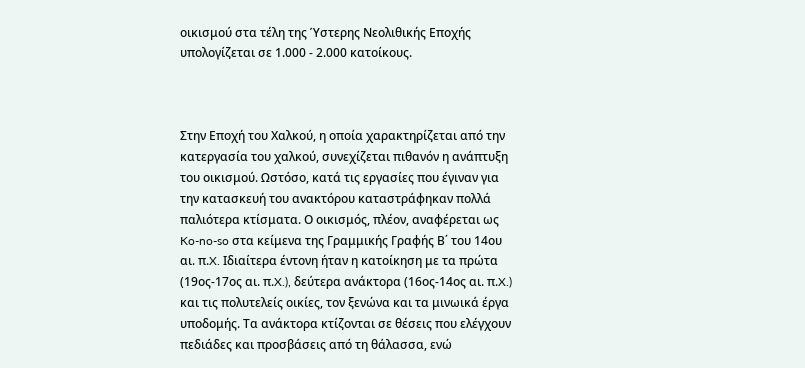οικισμού στα τέλη της Ύστερης Νεολιθικής Εποχής υπολογίζεται σε 1.000 - 2.000 κατοίκους.



Στην Εποχή του Χαλκού, η οποία χαρακτηρίζεται από την κατεργασία του χαλκού, συνεχίζεται πιθανόν η ανάπτυξη του οικισμού. Ωστόσο, κατά τις εργασίες που έγιναν για την κατασκευή του ανακτόρου καταστράφηκαν πολλά παλιότερα κτίσματα. Ο οικισμός, πλέον, αναφέρεται ως Ko-no-so στα κείμενα της Γραμμικής Γραφής Β΄ του 14ου αι. π.X. Ιδιαίτερα έντονη ήταν η κατοίκηση με τα πρώτα (19ος-17ος αι. π.X.), δεύτερα ανάκτορα (16ος-14ος αι. π.X.) και τις πολυτελείς οικίες, τον ξενώνα και τα μινωικά έργα υποδομής. Τα ανάκτορα κτίζονται σε θέσεις που ελέγχουν πεδιάδες και προσβάσεις από τη θάλασσα, ενώ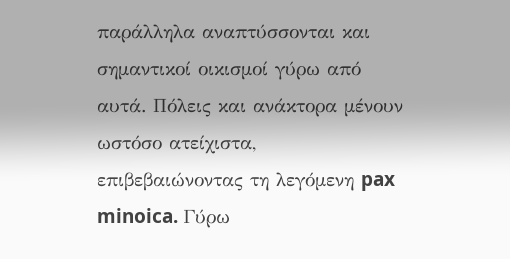παράλληλα αναπτύσσονται και σημαντικοί οικισμοί γύρω από αυτά. Πόλεις και ανάκτορα μένουν ωστόσο ατείχιστα, επιβεβαιώνοντας τη λεγόμενη pax minoica. Γύρω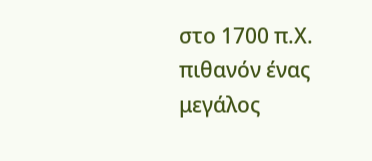στο 1700 π.Χ. πιθανόν ένας μεγάλος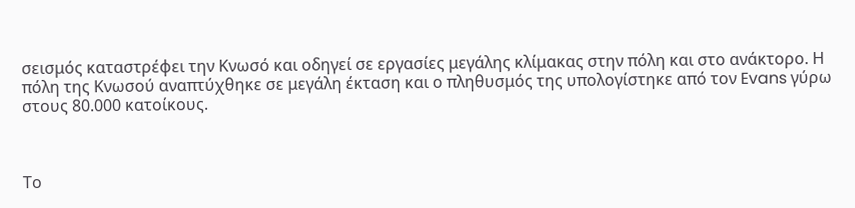σεισμός καταστρέφει την Κνωσό και οδηγεί σε εργασίες μεγάλης κλίμακας στην πόλη και στο ανάκτορο. Η πόλη της Κνωσού αναπτύχθηκε σε μεγάλη έκταση και ο πληθυσμός της υπολογίστηκε από τον Evans γύρω στους 80.000 κατοίκους.



Το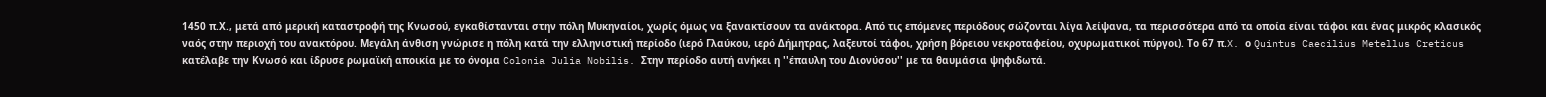1450 π.Χ., μετά από μερική καταστροφή της Κνωσού, εγκαθίστανται στην πόλη Μυκηναίοι, χωρίς όμως να ξανακτίσουν τα ανάκτορα. Από τις επόμενες περιόδους σώζονται λίγα λείψανα, τα περισσότερα από τα οποία είναι τάφοι και ένας μικρός κλασικός ναός στην περιοχή του ανακτόρου. Μεγάλη άνθιση γνώρισε η πόλη κατά την ελληνιστική περίοδο (ιερό Γλαύκου, ιερό Δήμητρας, λαξευτοί τάφοι, χρήση βόρειου νεκροταφείου, οχυρωματικοί πύργοι). Το 67 π.X. ο Quintus Caecilius Metellus Creticus κατέλαβε την Κνωσό και ίδρυσε ρωμαϊκή αποικία με το όνομα Colonia Julia Nobilis. Στην περίοδο αυτή ανήκει η ''έπαυλη του Διονύσου'' με τα θαυμάσια ψηφιδωτά.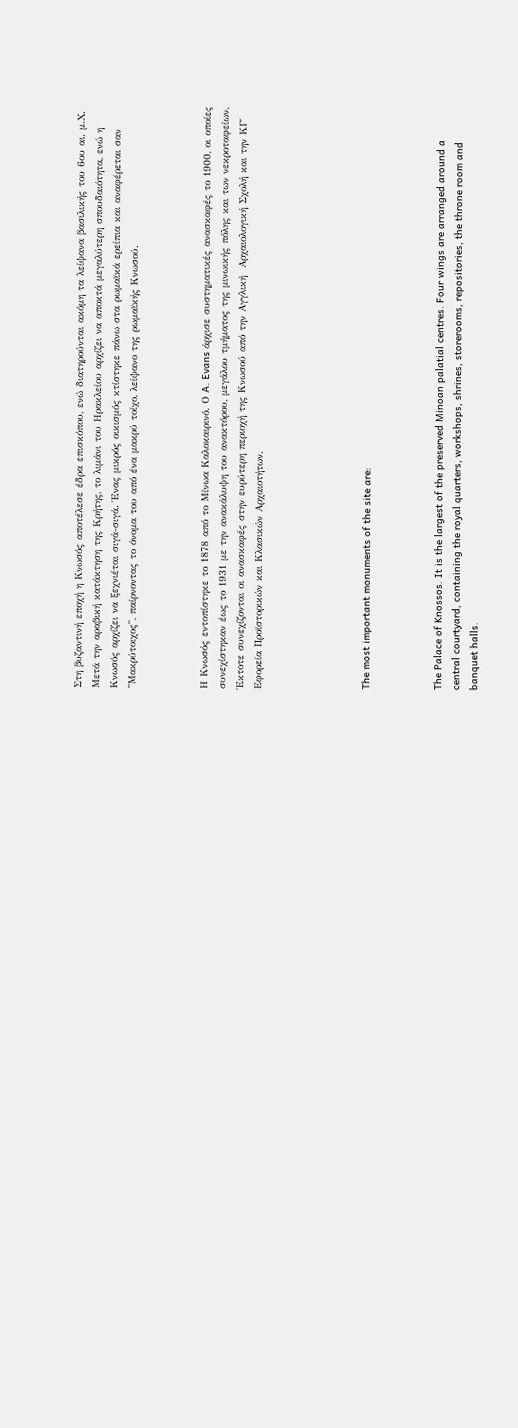Στη βυζαντινή εποχή η Κνωσός αποτέλεσε έδρα επισκόπου, ενώ διατηρούνται ακόμη τα λείψανα βασιλικής του 6ου αι. μ.Χ. Μετά την αραβική κατάκτηση της Κρήτης, το λιμάνι του Ηρακλείου αρχίζει να αποκτά μεγαλύτερη σπουδαιότητα, ενώ η Κνωσός αρχίζει να ξεχνιέται σιγά-σιγά. Ένας μικρός οικισμός κτίστηκε πάνω στα ρωμαϊκά ερείπια και αναφέρεται σαν ''Μακρύτοιχος'', παίρνοντας το όνομα του από ένα μακρύ τοίχο, λείψανο της ρωμαϊκής Κνωσού.



Η Κνωσός εντοπίστηκε το 1878 από το Mίνωα Kαλοκαιρινό. Ο A. Evans άρχισε συστηματικές ανασκαφές το 1900, οι οποίες συνεχίστηκαν έως το 1931 με την ανακάλυψη του ανακτόρου, μεγάλου τμήματος της μινωικής πόλης και των νεκροταφείων. Έκτοτε συνεχίζονται οι ανασκαφές στην ευρύτερη περιοχή της Kνωσού από την Αγγλική  Αρχαιολογική Σχολή και την ΚΓ΄ Εφορεία Προϊστορικών και Κλασικών Αρχαιοτήτων.





The most important monuments of the site are:



The Palace of Knossos. It is the largest of the preserved Minoan palatial centres. Four wings are arranged around a central courtyard, containing the royal quarters, workshops, shrines, storerooms, repositories, the throne room and banquet halls.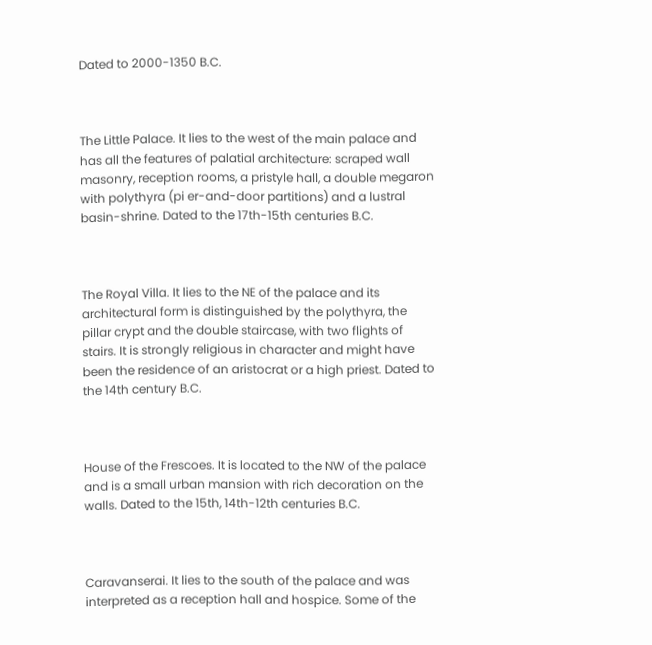Dated to 2000-1350 B.C.



The Little Palace. It lies to the west of the main palace and has all the features of palatial architecture: scraped wall masonry, reception rooms, a pristyle hall, a double megaron with polythyra (pi er-and-door partitions) and a lustral basin-shrine. Dated to the 17th-15th centuries B.C.



The Royal Villa. It lies to the NE of the palace and its architectural form is distinguished by the polythyra, the pillar crypt and the double staircase, with two flights of stairs. It is strongly religious in character and might have been the residence of an aristocrat or a high priest. Dated to the 14th century B.C.



House of the Frescoes. It is located to the NW of the palace and is a small urban mansion with rich decoration on the walls. Dated to the 15th, 14th-12th centuries B.C.



Caravanserai. It lies to the south of the palace and was interpreted as a reception hall and hospice. Some of the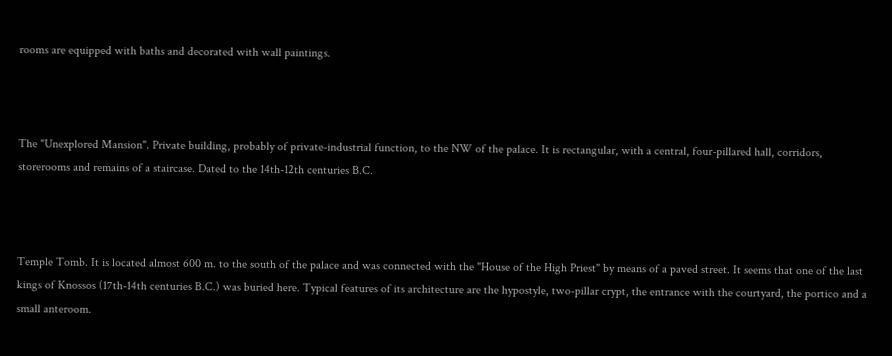rooms are equipped with baths and decorated with wall paintings.



The "Unexplored Mansion". Private building, probably of private-industrial function, to the NW of the palace. It is rectangular, with a central, four-pillared hall, corridors, storerooms and remains of a staircase. Dated to the 14th-12th centuries B.C.



Temple Tomb. It is located almost 600 m. to the south of the palace and was connected with the "House of the High Priest" by means of a paved street. It seems that one of the last kings of Knossos (17th-14th centuries B.C.) was buried here. Typical features of its architecture are the hypostyle, two-pillar crypt, the entrance with the courtyard, the portico and a small anteroom.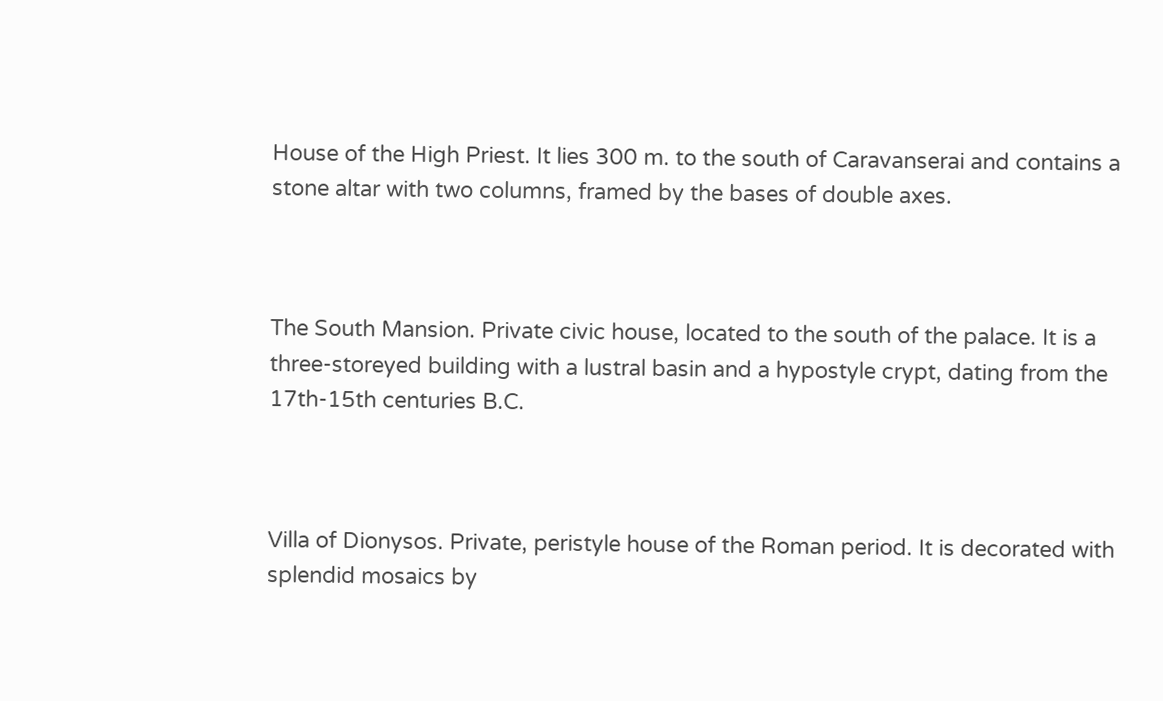House of the High Priest. It lies 300 m. to the south of Caravanserai and contains a stone altar with two columns, framed by the bases of double axes.



The South Mansion. Private civic house, located to the south of the palace. It is a three-storeyed building with a lustral basin and a hypostyle crypt, dating from the 17th-15th centuries B.C.



Villa of Dionysos. Private, peristyle house of the Roman period. It is decorated with splendid mosaics by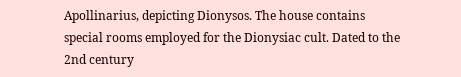Apollinarius, depicting Dionysos. The house contains special rooms employed for the Dionysiac cult. Dated to the 2nd century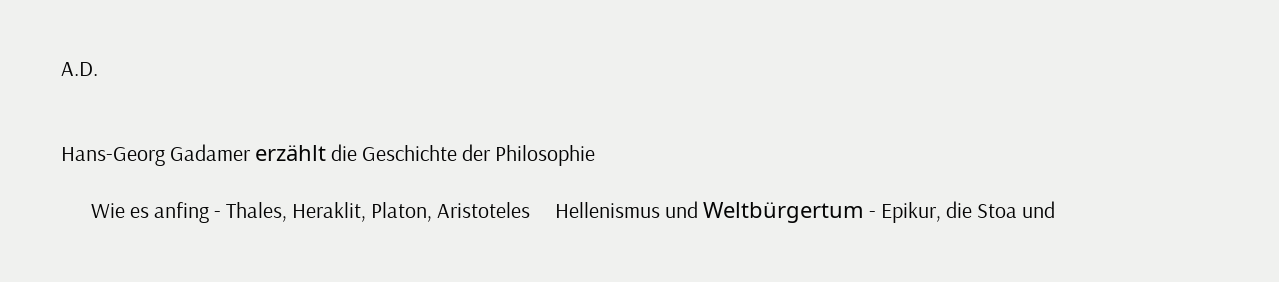A.D.


Hans-Georg Gadamer erzählt die Geschichte der Philosophie

      Wie es anfing - Thales, Heraklit, Platon, Aristoteles     Hellenismus und Weltbürgertum - Epikur, die Stoa und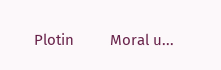Plotin         Moral u...